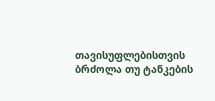თავისუფლებისთვის ბრძოლა თუ ტანკების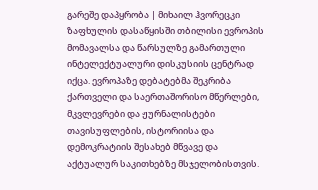გარეშე დაპყრობა | მიხაილ ჰვორეცკი
ზაფხულის დასაწყისში თბილისი ევროპის მომავალსა და წარსულზე გამართული ინტელექტუალური დისკუსიის ცენტრად იქცა. ევროპაზე დებატებმა შეკრიბა ქართველი და საერთაშორისო მწერლები, მკვლევრები და ჟურნალისტები თავისუფლების, ისტორიისა და დემოკრატიის შესახებ მწვავე და აქტუალურ საკითხებზე მსჯელობისთვის.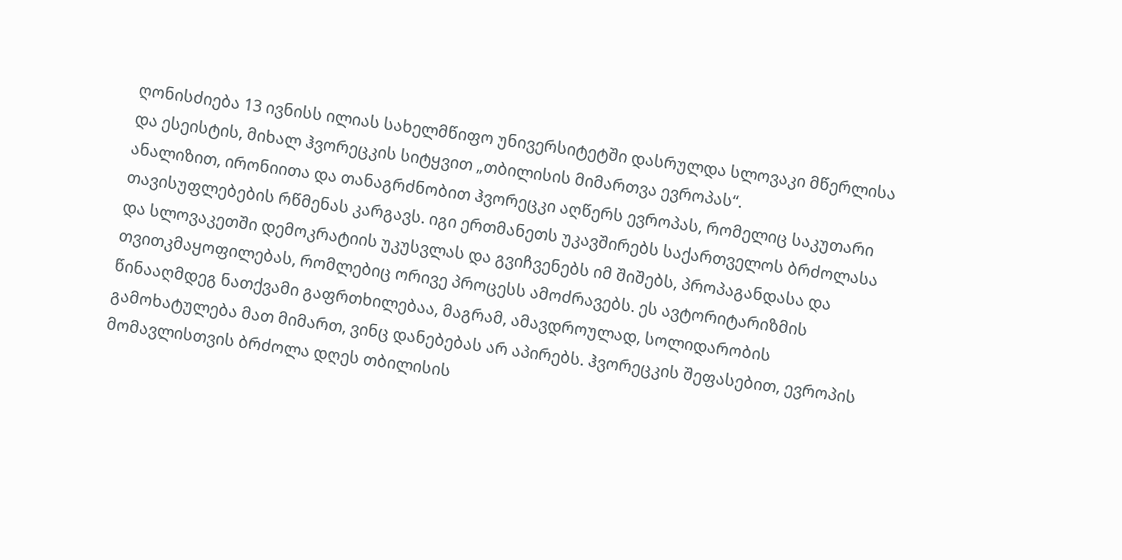ღონისძიება 13 ივნისს ილიას სახელმწიფო უნივერსიტეტში დასრულდა სლოვაკი მწერლისა და ესეისტის, მიხალ ჰვორეცკის სიტყვით „თბილისის მიმართვა ევროპას“.
ანალიზით, ირონიითა და თანაგრძნობით ჰვორეცკი აღწერს ევროპას, რომელიც საკუთარი თავისუფლებების რწმენას კარგავს. იგი ერთმანეთს უკავშირებს საქართველოს ბრძოლასა და სლოვაკეთში დემოკრატიის უკუსვლას და გვიჩვენებს იმ შიშებს, პროპაგანდასა და თვითკმაყოფილებას, რომლებიც ორივე პროცესს ამოძრავებს. ეს ავტორიტარიზმის წინააღმდეგ ნათქვამი გაფრთხილებაა, მაგრამ, ამავდროულად, სოლიდარობის გამოხატულება მათ მიმართ, ვინც დანებებას არ აპირებს. ჰვორეცკის შეფასებით, ევროპის მომავლისთვის ბრძოლა დღეს თბილისის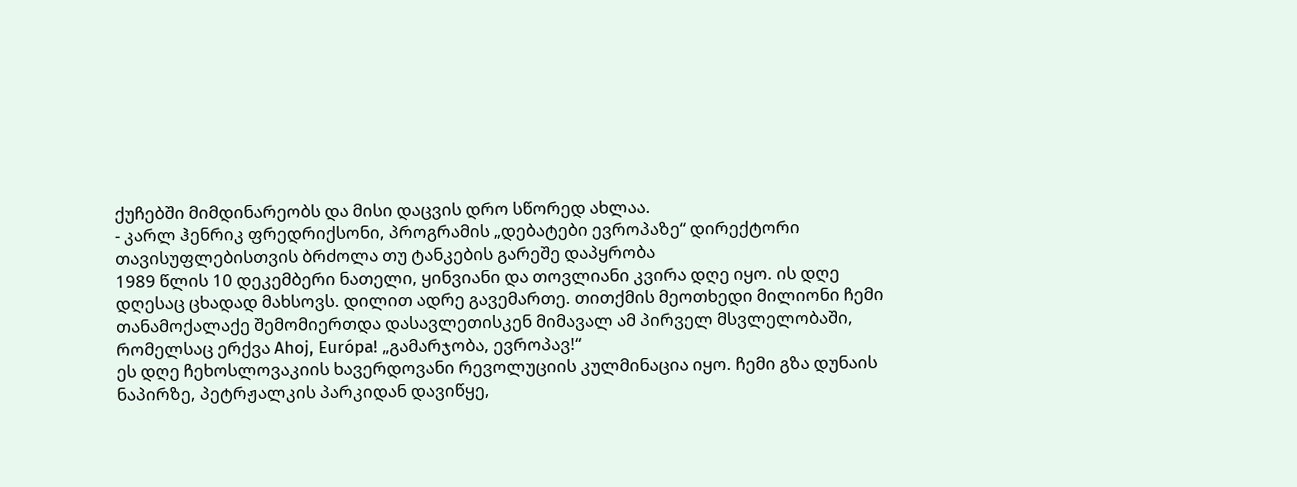ქუჩებში მიმდინარეობს და მისი დაცვის დრო სწორედ ახლაა.
- კარლ ჰენრიკ ფრედრიქსონი, პროგრამის „დებატები ევროპაზე“ დირექტორი
თავისუფლებისთვის ბრძოლა თუ ტანკების გარეშე დაპყრობა
1989 წლის 10 დეკემბერი ნათელი, ყინვიანი და თოვლიანი კვირა დღე იყო. ის დღე დღესაც ცხადად მახსოვს. დილით ადრე გავემართე. თითქმის მეოთხედი მილიონი ჩემი თანამოქალაქე შემომიერთდა დასავლეთისკენ მიმავალ ამ პირველ მსვლელობაში, რომელსაც ერქვა Ahoj, Európa! „გამარჯობა, ევროპავ!“
ეს დღე ჩეხოსლოვაკიის ხავერდოვანი რევოლუციის კულმინაცია იყო. ჩემი გზა დუნაის ნაპირზე, პეტრჟალკის პარკიდან დავიწყე,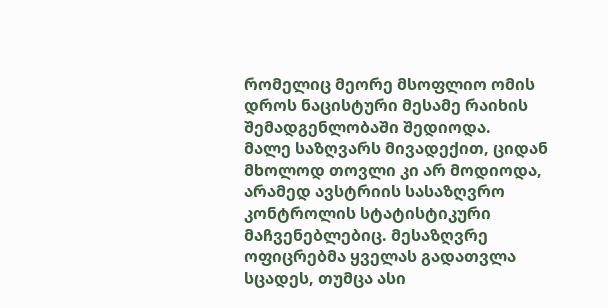რომელიც მეორე მსოფლიო ომის დროს ნაცისტური მესამე რაიხის შემადგენლობაში შედიოდა.
მალე საზღვარს მივადექით, ციდან მხოლოდ თოვლი კი არ მოდიოდა, არამედ ავსტრიის სასაზღვრო კონტროლის სტატისტიკური მაჩვენებლებიც. მესაზღვრე ოფიცრებმა ყველას გადათვლა სცადეს, თუმცა ასი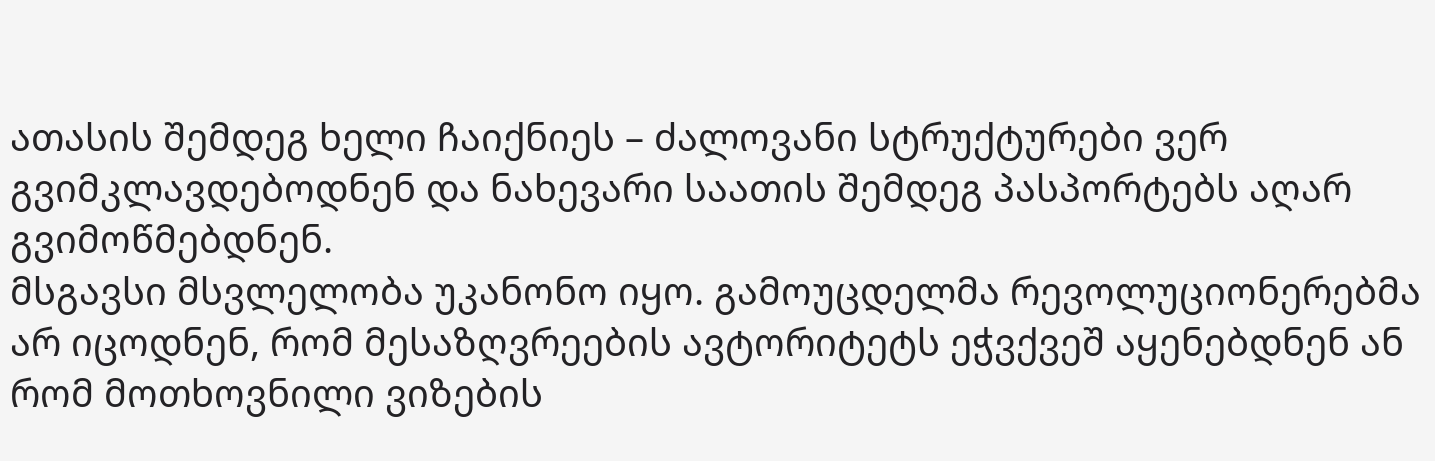ათასის შემდეგ ხელი ჩაიქნიეს – ძალოვანი სტრუქტურები ვერ გვიმკლავდებოდნენ და ნახევარი საათის შემდეგ პასპორტებს აღარ გვიმოწმებდნენ.
მსგავსი მსვლელობა უკანონო იყო. გამოუცდელმა რევოლუციონერებმა არ იცოდნენ, რომ მესაზღვრეების ავტორიტეტს ეჭვქვეშ აყენებდნენ ან რომ მოთხოვნილი ვიზების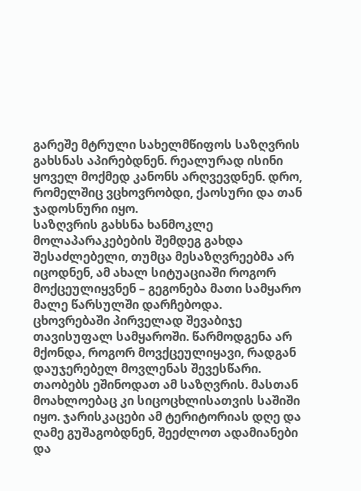გარეშე მტრული სახელმწიფოს საზღვრის გახსნას აპირებდნენ. რეალურად ისინი ყოველ მოქმედ კანონს არღვევდნენ. დრო, რომელშიც ვცხოვრობდი, ქაოსური და თან ჯადოსნური იყო.
საზღვრის გახსნა ხანმოკლე მოლაპარაკებების შემდეგ გახდა შესაძლებელი, თუმცა მესაზღვრეებმა არ იცოდნენ, ამ ახალ სიტუაციაში როგორ მოქცეულიყვნენ – გეგონება მათი სამყარო მალე წარსულში დარჩებოდა.
ცხოვრებაში პირველად შევაბიჯე თავისუფალ სამყაროში. წარმოდგენა არ მქონდა, როგორ მოვქცეულიყავი, რადგან დაუჯერებელ მოვლენას შევესწარი. თაობებს ეშინოდათ ამ საზღვრის. მასთან მოახლოებაც კი სიცოცხლისათვის საშიში იყო. ჯარისკაცები ამ ტერიტორიას დღე და ღამე გუშაგობდნენ, შეეძლოთ ადამიანები და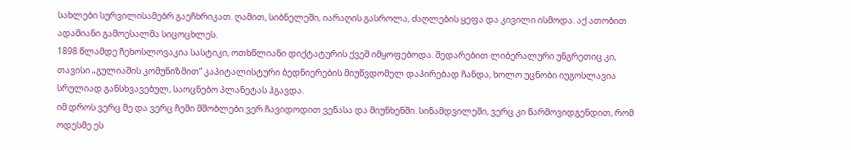სახლები სურვილისამებრ გაეჩხრიკათ. ღამით, სიბნელეში, იარაღის გასროლა, ძაღლების ყეფა და კივილი ისმოდა. აქ ათობით ადამიანი გამოესალმა სიცოცხლეს.
1898 წლამდე ჩეხოსლოვაკია სასტიკი, ოთხწლიანი დიქტატურის ქვეშ იმყოფებოდა. შედარებით ლიბერალური უნგრეთიც კი, თავისი „გულიაშის კომუნიზმით“ კაპიტალისტური ბედნიერების მიუწვდომელ დაპირებად ჩანდა, ხოლო უცნობი იუგოსლავია სრულიად განსხვავებულ, საოცნებო პლანეტას ჰგავდა.
იმ დროს ვერც მე და ვერც ჩემი მშობლები ვერ ჩავიდოდით ვენასა და მიუნხენში. სინამდვილეში, ვერც კი წარმოვიდგენდით, რომ ოდესმე ეს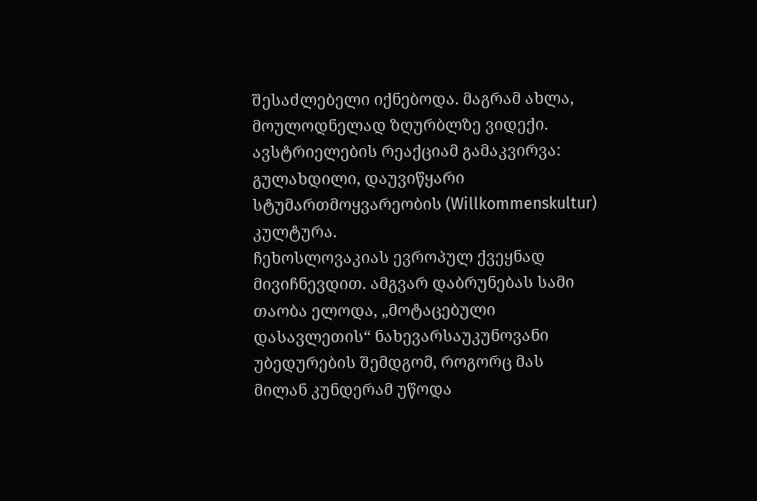შესაძლებელი იქნებოდა. მაგრამ ახლა, მოულოდნელად ზღურბლზე ვიდექი.
ავსტრიელების რეაქციამ გამაკვირვა: გულახდილი, დაუვიწყარი სტუმართმოყვარეობის (Willkommenskultur) კულტურა.
ჩეხოსლოვაკიას ევროპულ ქვეყნად მივიჩნევდით. ამგვარ დაბრუნებას სამი თაობა ელოდა, „მოტაცებული დასავლეთის“ ნახევარსაუკუნოვანი უბედურების შემდგომ, როგორც მას მილან კუნდერამ უწოდა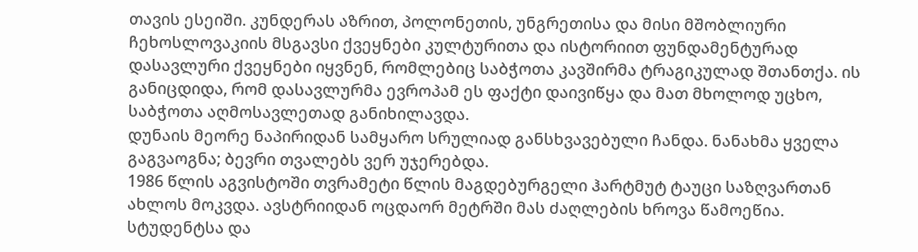თავის ესეიში. კუნდერას აზრით, პოლონეთის, უნგრეთისა და მისი მშობლიური ჩეხოსლოვაკიის მსგავსი ქვეყნები კულტურითა და ისტორიით ფუნდამენტურად დასავლური ქვეყნები იყვნენ, რომლებიც საბჭოთა კავშირმა ტრაგიკულად შთანთქა. ის განიცდიდა, რომ დასავლურმა ევროპამ ეს ფაქტი დაივიწყა და მათ მხოლოდ უცხო, საბჭოთა აღმოსავლეთად განიხილავდა.
დუნაის მეორე ნაპირიდან სამყარო სრულიად განსხვავებული ჩანდა. ნანახმა ყველა გაგვაოგნა; ბევრი თვალებს ვერ უჯერებდა.
1986 წლის აგვისტოში თვრამეტი წლის მაგდებურგელი ჰარტმუტ ტაუცი საზღვართან ახლოს მოკვდა. ავსტრიიდან ოცდაორ მეტრში მას ძაღლების ხროვა წამოეწია. სტუდენტსა და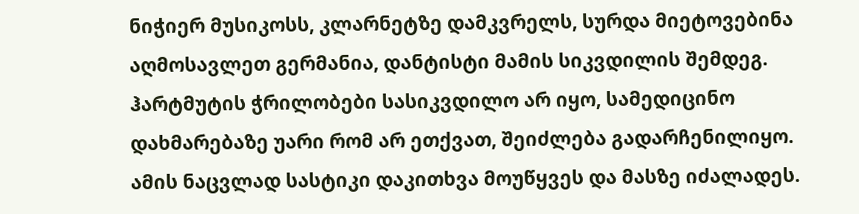ნიჭიერ მუსიკოსს, კლარნეტზე დამკვრელს, სურდა მიეტოვებინა აღმოსავლეთ გერმანია, დანტისტი მამის სიკვდილის შემდეგ. ჰარტმუტის ჭრილობები სასიკვდილო არ იყო, სამედიცინო დახმარებაზე უარი რომ არ ეთქვათ, შეიძლება გადარჩენილიყო. ამის ნაცვლად სასტიკი დაკითხვა მოუწყვეს და მასზე იძალადეს.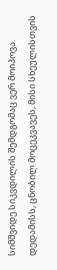სიმშვიდე სიკვდილის შემდგომაც ვერ მოიპოვა. დედამისს, ცნობილ მოცეკვავეს, მისი სხეულისთვის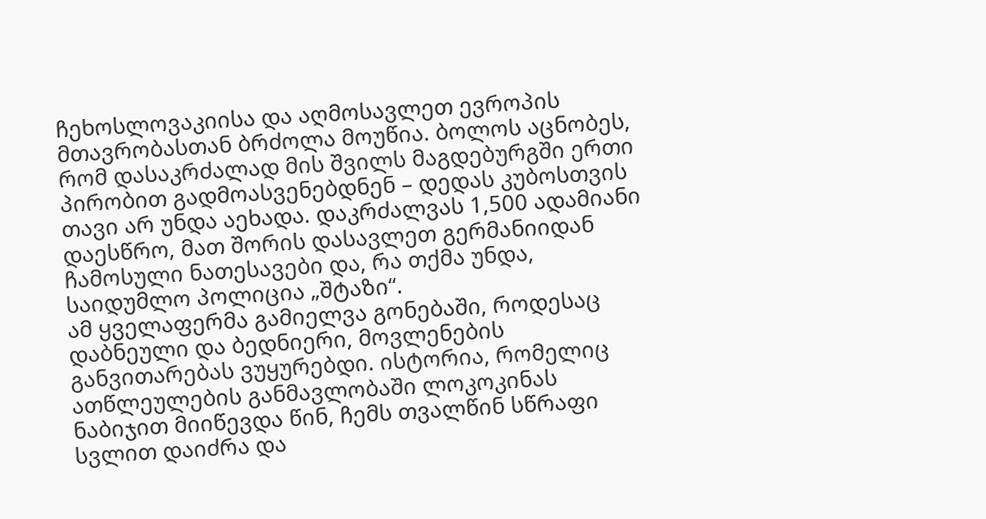ჩეხოსლოვაკიისა და აღმოსავლეთ ევროპის მთავრობასთან ბრძოლა მოუწია. ბოლოს აცნობეს, რომ დასაკრძალად მის შვილს მაგდებურგში ერთი პირობით გადმოასვენებდნენ – დედას კუბოსთვის თავი არ უნდა აეხადა. დაკრძალვას 1,500 ადამიანი დაესწრო, მათ შორის დასავლეთ გერმანიიდან ჩამოსული ნათესავები და, რა თქმა უნდა, საიდუმლო პოლიცია „შტაზი“.
ამ ყველაფერმა გამიელვა გონებაში, როდესაც დაბნეული და ბედნიერი, მოვლენების განვითარებას ვუყურებდი. ისტორია, რომელიც ათწლეულების განმავლობაში ლოკოკინას ნაბიჯით მიიწევდა წინ, ჩემს თვალწინ სწრაფი სვლით დაიძრა და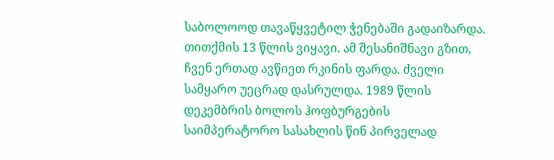საბოლოოდ თავაწყვეტილ ჭენებაში გადაიზარდა.
თითქმის 13 წლის ვიყავი. ამ შესანიშნავი გზით, ჩვენ ერთად ავწიეთ რკინის ფარდა. ძველი სამყარო უეცრად დასრულდა. 1989 წლის დეკემბრის ბოლოს ჰოფბურგების საიმპერატორო სასახლის წინ პირველად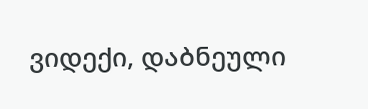ვიდექი, დაბნეული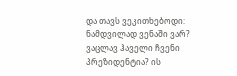და თავს ვეკითხებოდი: ნამდვილად ვენაში ვარ? ვაცლავ ჰაველი ჩვენი პრეზიდენტია? ის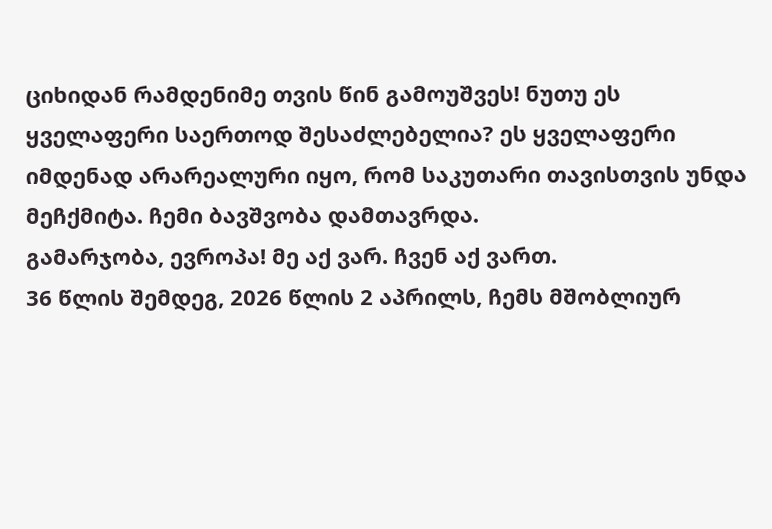ციხიდან რამდენიმე თვის წინ გამოუშვეს! ნუთუ ეს ყველაფერი საერთოდ შესაძლებელია? ეს ყველაფერი იმდენად არარეალური იყო, რომ საკუთარი თავისთვის უნდა მეჩქმიტა. ჩემი ბავშვობა დამთავრდა.
გამარჯობა, ევროპა! მე აქ ვარ. ჩვენ აქ ვართ.
36 წლის შემდეგ, 2026 წლის 2 აპრილს, ჩემს მშობლიურ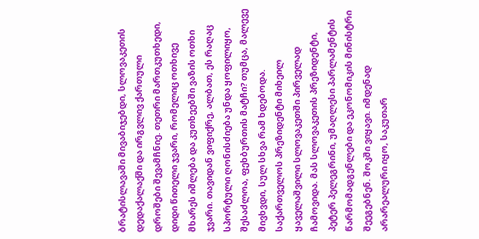ბრატისლავაში მივაბიჯებდი, სლოვაკეთის დედაქალაქში და ირგვლივ ქართული დროშები შევამჩნიე. თეთრი მართკუთხედი, დიდი წითელი ჯვარი, რომელიც ოთხივე მხარეს იშლება და კუთხეებში ვაზის ოთხი ჯვარი. თავიდან ვიფიქრე, ალბათ, ეს რაღაც სპორტული ღონისძიება უნდა ყოფილიყო, შესაძლოა, ფეხბურთის მატჩი? თუმცა, მალევე მივხვდი, სულ სხვა რამ ხდებოდა.
საქართველოს პრეზიდენტი მიხეილ ყაველაშვილი სლოვაკეთში პირველად ჩამოვიდა. მას სლოვაკეთის პრეზიდენტი, პეტერ პელეგრინი, უმაღლესი პარლამენტის წარმომადგენლები და ეკონომიკის მინისტრი შეეგებნენ. შოკში ვიყავი. იმდენად არარეალური იყო, საკუთარ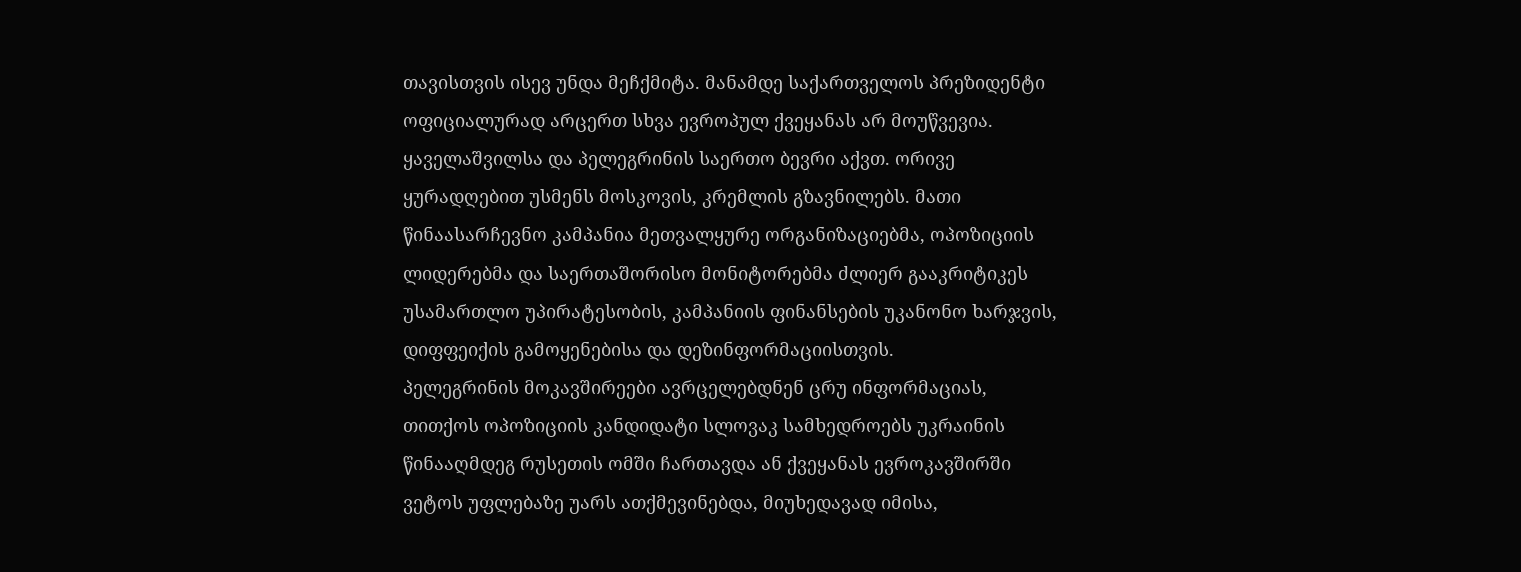თავისთვის ისევ უნდა მეჩქმიტა. მანამდე საქართველოს პრეზიდენტი ოფიციალურად არცერთ სხვა ევროპულ ქვეყანას არ მოუწვევია.
ყაველაშვილსა და პელეგრინის საერთო ბევრი აქვთ. ორივე ყურადღებით უსმენს მოსკოვის, კრემლის გზავნილებს. მათი წინაასარჩევნო კამპანია მეთვალყურე ორგანიზაციებმა, ოპოზიციის ლიდერებმა და საერთაშორისო მონიტორებმა ძლიერ გააკრიტიკეს უსამართლო უპირატესობის, კამპანიის ფინანსების უკანონო ხარჯვის, დიფფეიქის გამოყენებისა და დეზინფორმაციისთვის.
პელეგრინის მოკავშირეები ავრცელებდნენ ცრუ ინფორმაციას, თითქოს ოპოზიციის კანდიდატი სლოვაკ სამხედროებს უკრაინის წინააღმდეგ რუსეთის ომში ჩართავდა ან ქვეყანას ევროკავშირში ვეტოს უფლებაზე უარს ათქმევინებდა, მიუხედავად იმისა,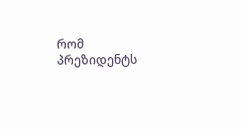რომ პრეზიდენტს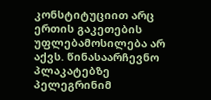კონსტიტუციით არც ერთის გაკეთების უფლებამოსილება არ აქვს. წინასაარჩევნო პლაკატებზე პელეგრინიმ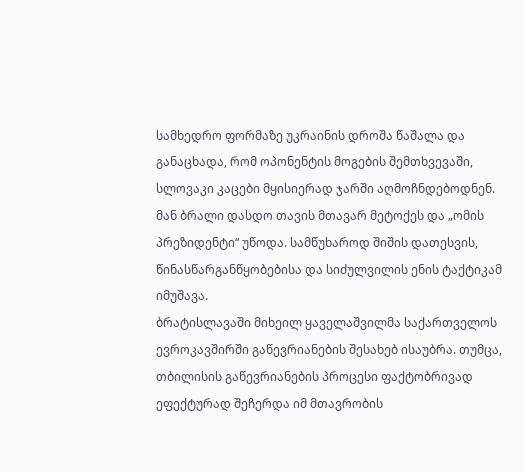სამხედრო ფორმაზე უკრაინის დროშა წაშალა და განაცხადა, რომ ოპონენტის მოგების შემთხვევაში, სლოვაკი კაცები მყისიერად ჯარში აღმოჩნდებოდნენ. მან ბრალი დასდო თავის მთავარ მეტოქეს და „ომის პრეზიდენტი“ უწოდა. სამწუხაროდ შიშის დათესვის, წინასწარგანწყობებისა და სიძულვილის ენის ტაქტიკამ იმუშავა.
ბრატისლავაში მიხეილ ყაველაშვილმა საქართველოს ევროკავშირში გაწევრიანების შესახებ ისაუბრა. თუმცა, თბილისის გაწევრიანების პროცესი ფაქტობრივად ეფექტურად შეჩერდა იმ მთავრობის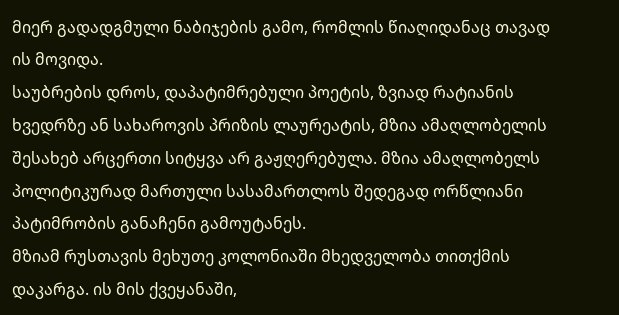მიერ გადადგმული ნაბიჯების გამო, რომლის წიაღიდანაც თავად ის მოვიდა.
საუბრების დროს, დაპატიმრებული პოეტის, ზვიად რატიანის ხვედრზე ან სახაროვის პრიზის ლაურეატის, მზია ამაღლობელის შესახებ არცერთი სიტყვა არ გაჟღერებულა. მზია ამაღლობელს პოლიტიკურად მართული სასამართლოს შედეგად ორწლიანი პატიმრობის განაჩენი გამოუტანეს.
მზიამ რუსთავის მეხუთე კოლონიაში მხედველობა თითქმის დაკარგა. ის მის ქვეყანაში,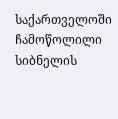საქართველოში ჩამოწოლილი სიბნელის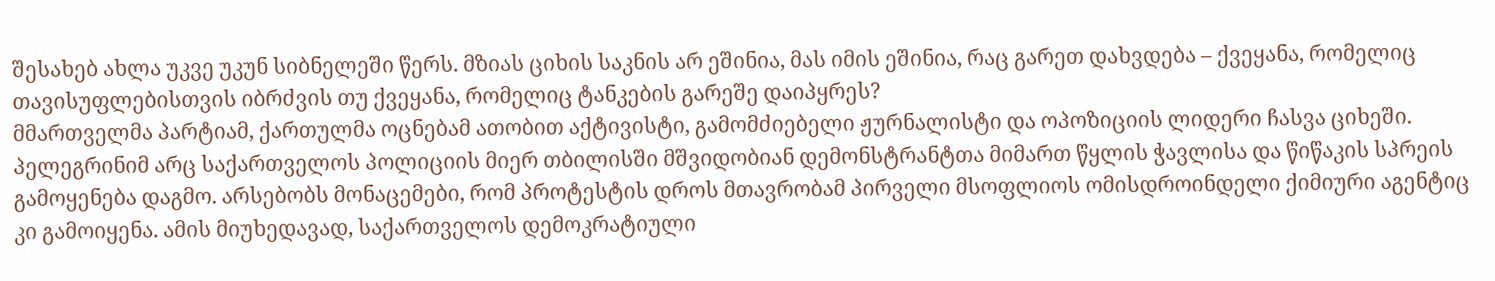შესახებ ახლა უკვე უკუნ სიბნელეში წერს. მზიას ციხის საკნის არ ეშინია, მას იმის ეშინია, რაც გარეთ დახვდება – ქვეყანა, რომელიც თავისუფლებისთვის იბრძვის თუ ქვეყანა, რომელიც ტანკების გარეშე დაიპყრეს?
მმართველმა პარტიამ, ქართულმა ოცნებამ ათობით აქტივისტი, გამომძიებელი ჟურნალისტი და ოპოზიციის ლიდერი ჩასვა ციხეში.
პელეგრინიმ არც საქართველოს პოლიციის მიერ თბილისში მშვიდობიან დემონსტრანტთა მიმართ წყლის ჭავლისა და წიწაკის სპრეის გამოყენება დაგმო. არსებობს მონაცემები, რომ პროტესტის დროს მთავრობამ პირველი მსოფლიოს ომისდროინდელი ქიმიური აგენტიც კი გამოიყენა. ამის მიუხედავად, საქართველოს დემოკრატიული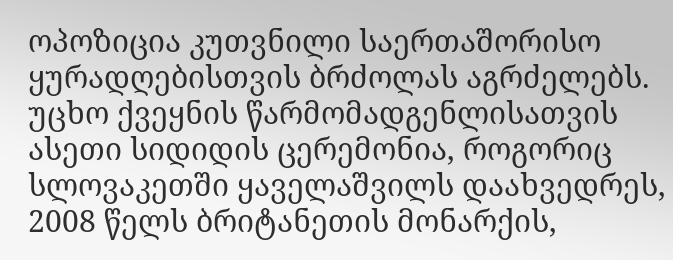ოპოზიცია კუთვნილი საერთაშორისო ყურადღებისთვის ბრძოლას აგრძელებს.
უცხო ქვეყნის წარმომადგენლისათვის ასეთი სიდიდის ცერემონია, როგორიც სლოვაკეთში ყაველაშვილს დაახვედრეს, 2008 წელს ბრიტანეთის მონარქის,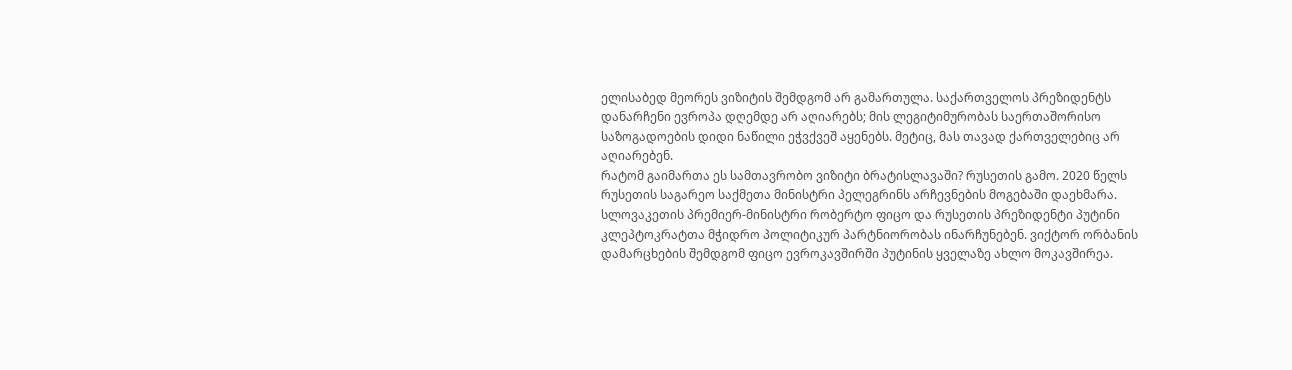ელისაბედ მეორეს ვიზიტის შემდგომ არ გამართულა. საქართველოს პრეზიდენტს დანარჩენი ევროპა დღემდე არ აღიარებს; მის ლეგიტიმურობას საერთაშორისო საზოგადოების დიდი ნაწილი ეჭვქვეშ აყენებს. მეტიც, მას თავად ქართველებიც არ აღიარებენ.
რატომ გაიმართა ეს სამთავრობო ვიზიტი ბრატისლავაში? რუსეთის გამო. 2020 წელს რუსეთის საგარეო საქმეთა მინისტრი პელეგრინს არჩევნების მოგებაში დაეხმარა. სლოვაკეთის პრემიერ-მინისტრი რობერტო ფიცო და რუსეთის პრეზიდენტი პუტინი კლეპტოკრატთა მჭიდრო პოლიტიკურ პარტნიორობას ინარჩუნებენ. ვიქტორ ორბანის დამარცხების შემდგომ ფიცო ევროკავშირში პუტინის ყველაზე ახლო მოკავშირეა.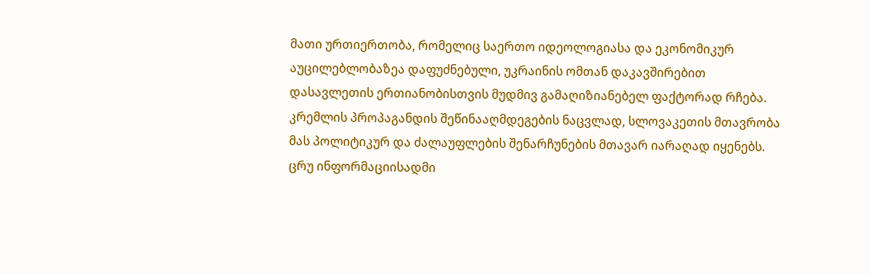მათი ურთიერთობა, რომელიც საერთო იდეოლოგიასა და ეკონომიკურ აუცილებლობაზეა დაფუძნებული, უკრაინის ომთან დაკავშირებით დასავლეთის ერთიანობისთვის მუდმივ გამაღიზიანებელ ფაქტორად რჩება.
კრემლის პროპაგანდის შეწინააღმდეგების ნაცვლად, სლოვაკეთის მთავრობა მას პოლიტიკურ და ძალაუფლების შენარჩუნების მთავარ იარაღად იყენებს.
ცრუ ინფორმაციისადმი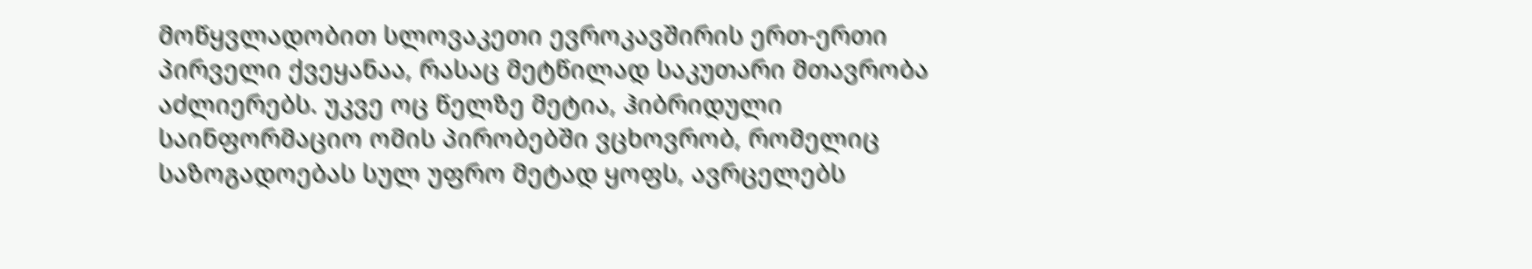მოწყვლადობით სლოვაკეთი ევროკავშირის ერთ-ერთი პირველი ქვეყანაა, რასაც მეტწილად საკუთარი მთავრობა აძლიერებს. უკვე ოც წელზე მეტია, ჰიბრიდული საინფორმაციო ომის პირობებში ვცხოვრობ, რომელიც საზოგადოებას სულ უფრო მეტად ყოფს, ავრცელებს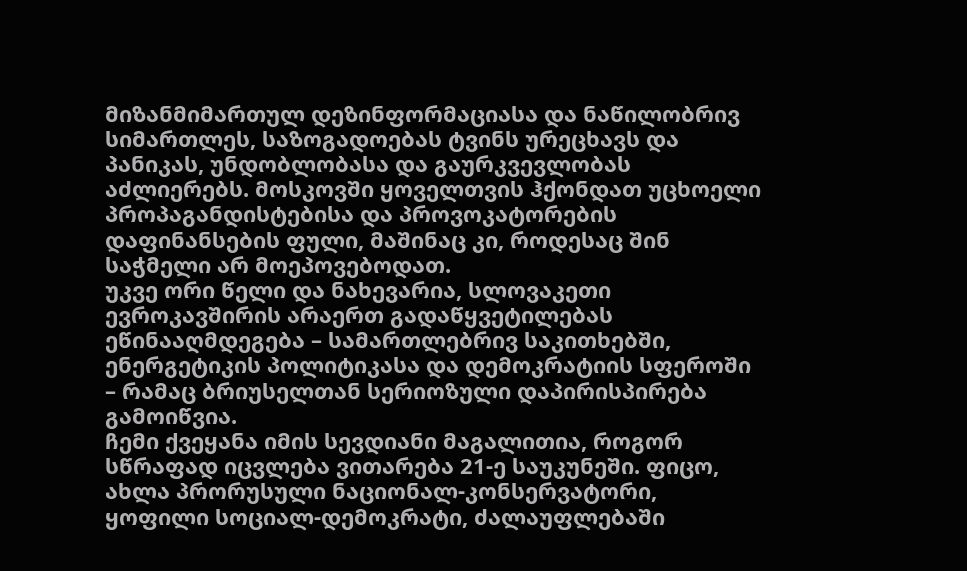მიზანმიმართულ დეზინფორმაციასა და ნაწილობრივ სიმართლეს, საზოგადოებას ტვინს ურეცხავს და პანიკას, უნდობლობასა და გაურკვევლობას აძლიერებს. მოსკოვში ყოველთვის ჰქონდათ უცხოელი პროპაგანდისტებისა და პროვოკატორების დაფინანსების ფული, მაშინაც კი, როდესაც შინ საჭმელი არ მოეპოვებოდათ.
უკვე ორი წელი და ნახევარია, სლოვაკეთი ევროკავშირის არაერთ გადაწყვეტილებას ეწინააღმდეგება – სამართლებრივ საკითხებში, ენერგეტიკის პოლიტიკასა და დემოკრატიის სფეროში – რამაც ბრიუსელთან სერიოზული დაპირისპირება გამოიწვია.
ჩემი ქვეყანა იმის სევდიანი მაგალითია, როგორ სწრაფად იცვლება ვითარება 21-ე საუკუნეში. ფიცო, ახლა პრორუსული ნაციონალ-კონსერვატორი, ყოფილი სოციალ-დემოკრატი, ძალაუფლებაში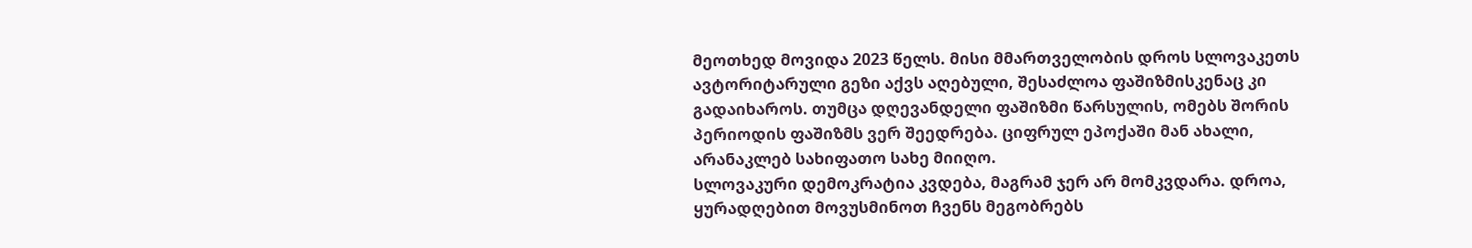მეოთხედ მოვიდა 2023 წელს. მისი მმართველობის დროს სლოვაკეთს ავტორიტარული გეზი აქვს აღებული, შესაძლოა ფაშიზმისკენაც კი გადაიხაროს. თუმცა დღევანდელი ფაშიზმი წარსულის, ომებს შორის პერიოდის ფაშიზმს ვერ შეედრება. ციფრულ ეპოქაში მან ახალი, არანაკლებ სახიფათო სახე მიიღო.
სლოვაკური დემოკრატია კვდება, მაგრამ ჯერ არ მომკვდარა. დროა, ყურადღებით მოვუსმინოთ ჩვენს მეგობრებს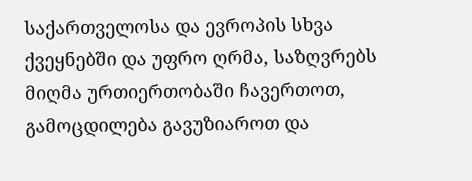საქართველოსა და ევროპის სხვა ქვეყნებში და უფრო ღრმა, საზღვრებს მიღმა ურთიერთობაში ჩავერთოთ, გამოცდილება გავუზიაროთ და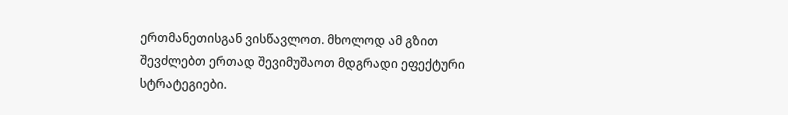ერთმანეთისგან ვისწავლოთ. მხოლოდ ამ გზით შევძლებთ ერთად შევიმუშაოთ მდგრადი ეფექტური სტრატეგიები.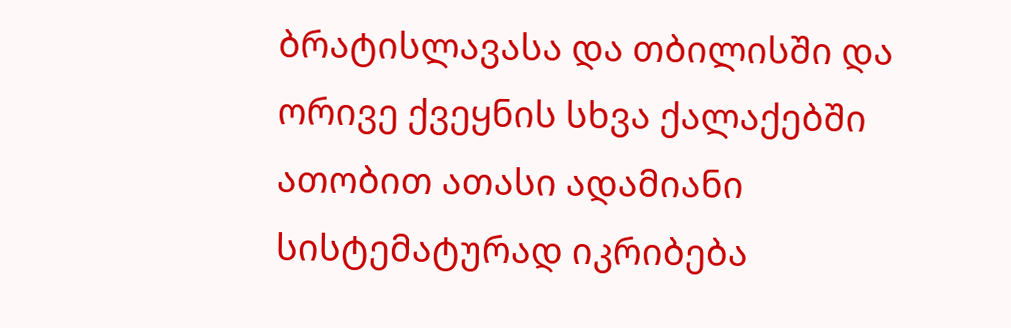ბრატისლავასა და თბილისში და ორივე ქვეყნის სხვა ქალაქებში ათობით ათასი ადამიანი სისტემატურად იკრიბება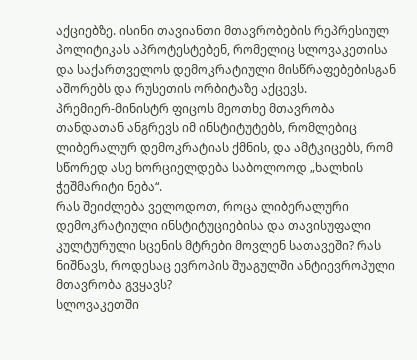აქციებზე. ისინი თავიანთი მთავრობების რეპრესიულ პოლიტიკას აპროტესტებენ, რომელიც სლოვაკეთისა და საქართველოს დემოკრატიული მისწრაფებებისგან აშორებს და რუსეთის ორბიტაზე აქცევს.
პრემიერ-მინისტრ ფიცოს მეოთხე მთავრობა თანდათან ანგრევს იმ ინსტიტუტებს, რომლებიც ლიბერალურ დემოკრატიას ქმნის, და ამტკიცებს, რომ სწორედ ასე ხორციელდება საბოლოოდ „ხალხის ჭეშმარიტი ნება“.
რას შეიძლება ველოდოთ, როცა ლიბერალური დემოკრატიული ინსტიტუციებისა და თავისუფალი კულტურული სცენის მტრები მოვლენ სათავეში? რას ნიშნავს, როდესაც ევროპის შუაგულში ანტიევროპული მთავრობა გვყავს?
სლოვაკეთში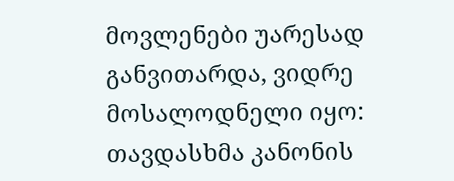მოვლენები უარესად განვითარდა, ვიდრე მოსალოდნელი იყო: თავდასხმა კანონის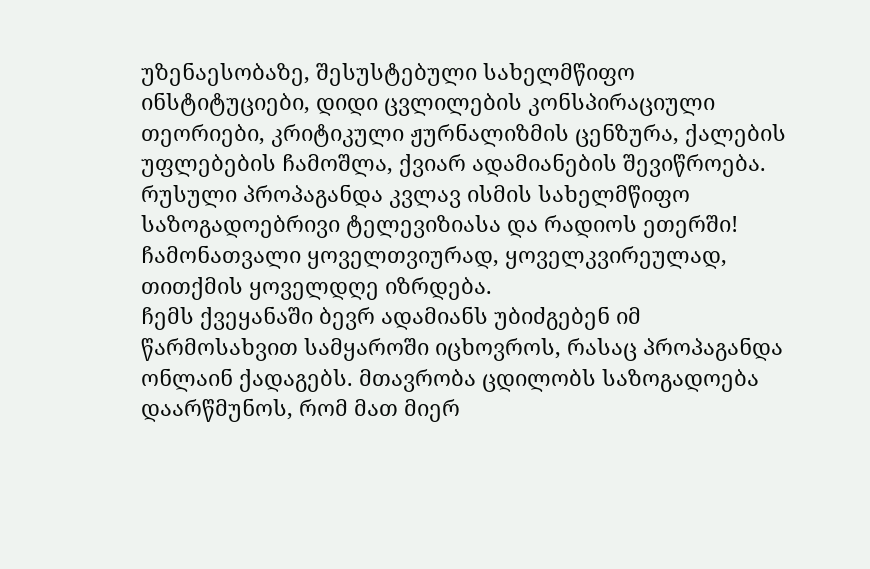უზენაესობაზე, შესუსტებული სახელმწიფო ინსტიტუციები, დიდი ცვლილების კონსპირაციული თეორიები, კრიტიკული ჟურნალიზმის ცენზურა, ქალების უფლებების ჩამოშლა, ქვიარ ადამიანების შევიწროება. რუსული პროპაგანდა კვლავ ისმის სახელმწიფო საზოგადოებრივი ტელევიზიასა და რადიოს ეთერში! ჩამონათვალი ყოველთვიურად, ყოველკვირეულად, თითქმის ყოველდღე იზრდება.
ჩემს ქვეყანაში ბევრ ადამიანს უბიძგებენ იმ წარმოსახვით სამყაროში იცხოვროს, რასაც პროპაგანდა ონლაინ ქადაგებს. მთავრობა ცდილობს საზოგადოება დაარწმუნოს, რომ მათ მიერ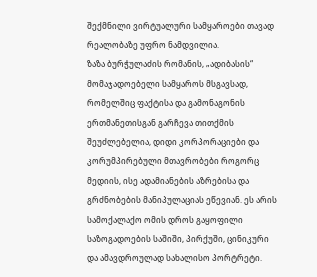შექმნილი ვირტუალური სამყაროები თავად რეალობაზე უფრო ნამდვილია.
ზაზა ბურჭულაძის რომანის, „ადიბასის“ მომაჯადოებელი სამყაროს მსგავსად, რომელშიც ფაქტისა და გამონაგონის ერთმანეთისგან გარჩევა თითქმის შეუძლებელია, დიდი კორპორაციები და კორუმპირებული მთავრობები როგორც მედიის, ისე ადამიანების აზრებისა და გრძნობების მანიპულაციას ეწევიან. ეს არის სამოქალაქო ომის დროს გაყოფილი საზოგადოების საშიში, პირქუში, ცინიკური და ამავდროულად სახალისო პორტრეტი.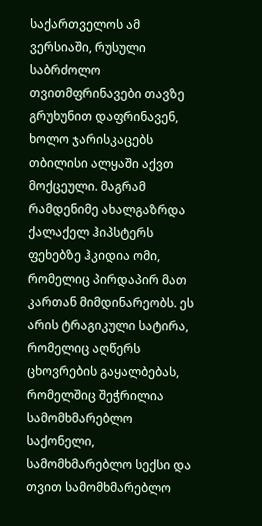საქართველოს ამ ვერსიაში, რუსული საბრძოლო თვითმფრინავები თავზე გრუხუნით დაფრინავენ, ხოლო ჯარისკაცებს თბილისი ალყაში აქვთ მოქცეული. მაგრამ რამდენიმე ახალგაზრდა ქალაქელ ჰიპსტერს ფეხებზე ჰკიდია ომი, რომელიც პირდაპირ მათ კართან მიმდინარეობს. ეს არის ტრაგიკული სატირა, რომელიც აღწერს ცხოვრების გაყალბებას, რომელშიც შეჭრილია სამომხმარებლო საქონელი, სამომხმარებლო სექსი და თვით სამომხმარებლო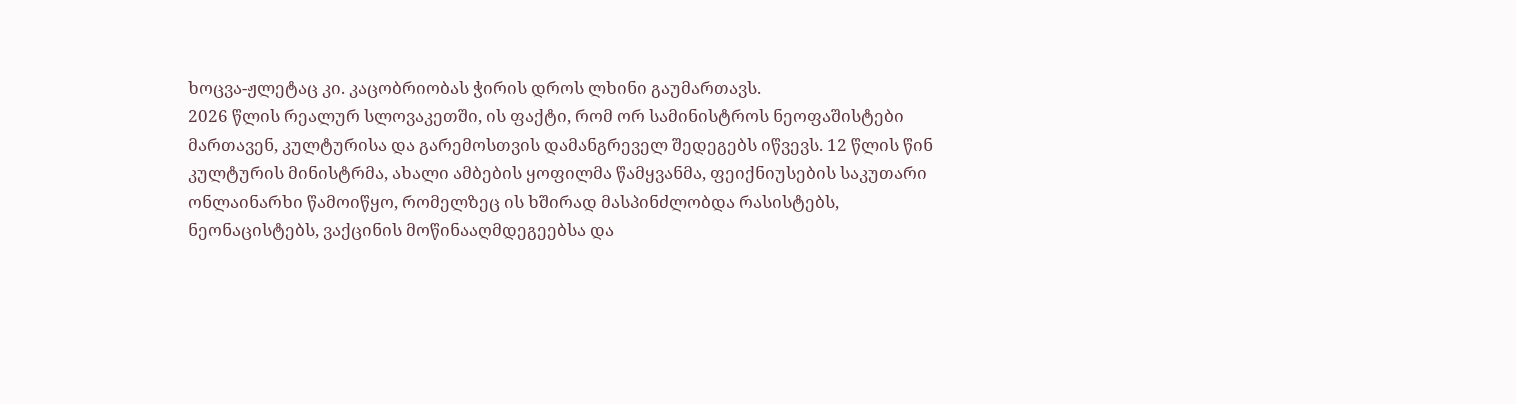ხოცვა-ჟლეტაც კი. კაცობრიობას ჭირის დროს ლხინი გაუმართავს.
2026 წლის რეალურ სლოვაკეთში, ის ფაქტი, რომ ორ სამინისტროს ნეოფაშისტები მართავენ, კულტურისა და გარემოსთვის დამანგრეველ შედეგებს იწვევს. 12 წლის წინ კულტურის მინისტრმა, ახალი ამბების ყოფილმა წამყვანმა, ფეიქნიუსების საკუთარი ონლაინარხი წამოიწყო, რომელზეც ის ხშირად მასპინძლობდა რასისტებს, ნეონაცისტებს, ვაქცინის მოწინააღმდეგეებსა და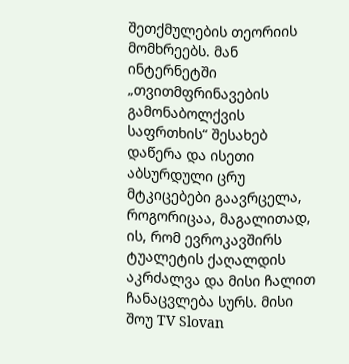შეთქმულების თეორიის მომხრეებს. მან ინტერნეტში „თვითმფრინავების გამონაბოლქვის საფრთხის“ შესახებ დაწერა და ისეთი აბსურდული ცრუ მტკიცებები გაავრცელა, როგორიცაა, მაგალითად, ის, რომ ევროკავშირს ტუალეტის ქაღალდის აკრძალვა და მისი ჩალით ჩანაცვლება სურს. მისი შოუ TV Slovan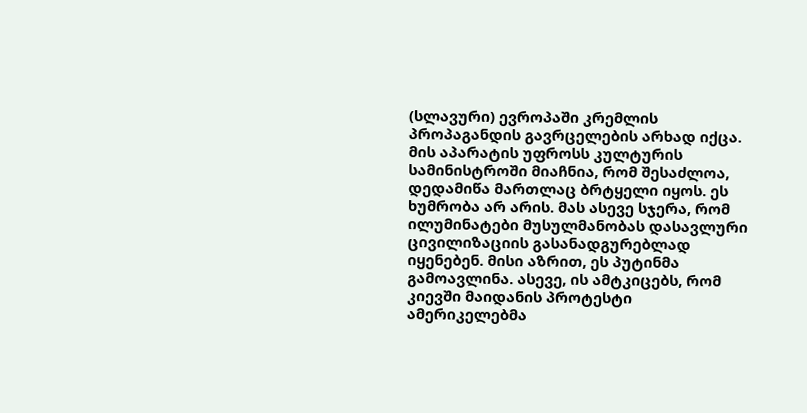(სლავური) ევროპაში კრემლის პროპაგანდის გავრცელების არხად იქცა. მის აპარატის უფროსს კულტურის სამინისტროში მიაჩნია, რომ შესაძლოა, დედამიწა მართლაც ბრტყელი იყოს. ეს ხუმრობა არ არის. მას ასევე სჯერა, რომ ილუმინატები მუსულმანობას დასავლური ცივილიზაციის გასანადგურებლად იყენებენ. მისი აზრით, ეს პუტინმა გამოავლინა. ასევე, ის ამტკიცებს, რომ კიევში მაიდანის პროტესტი ამერიკელებმა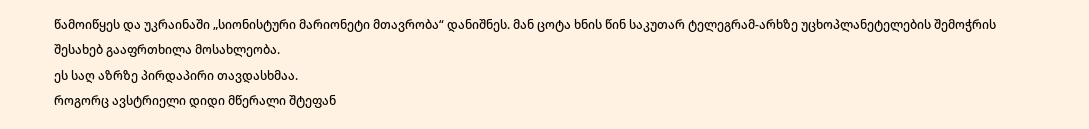წამოიწყეს და უკრაინაში „სიონისტური მარიონეტი მთავრობა“ დანიშნეს. მან ცოტა ხნის წინ საკუთარ ტელეგრამ-არხზე უცხოპლანეტელების შემოჭრის შესახებ გააფრთხილა მოსახლეობა.
ეს საღ აზრზე პირდაპირი თავდასხმაა.
როგორც ავსტრიელი დიდი მწერალი შტეფან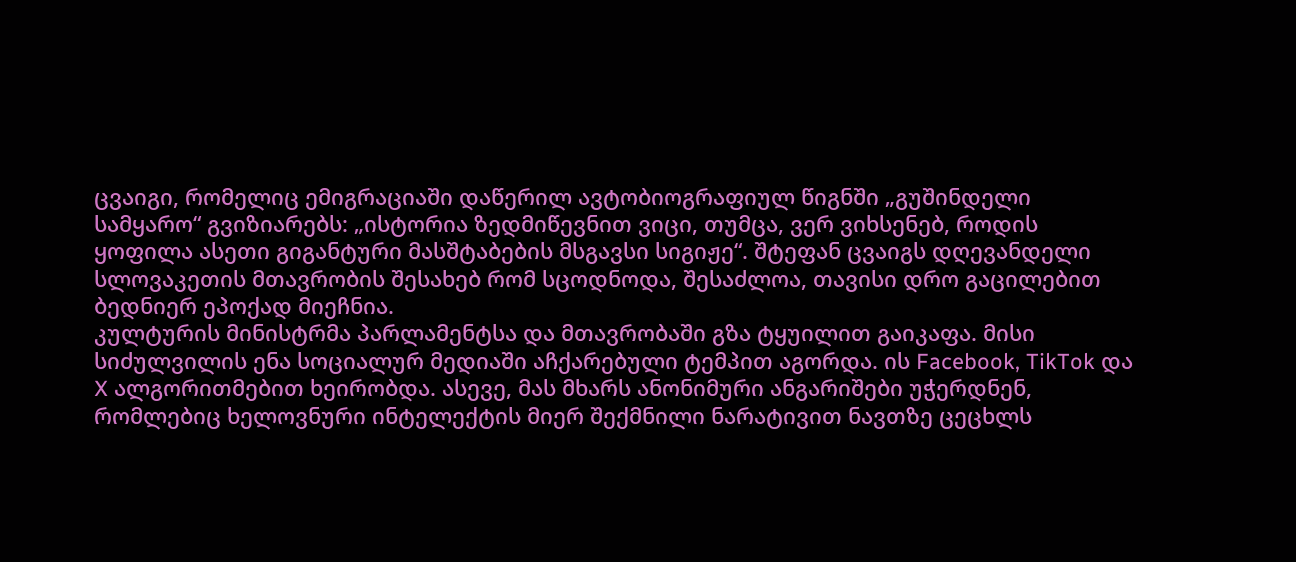ცვაიგი, რომელიც ემიგრაციაში დაწერილ ავტობიოგრაფიულ წიგნში „გუშინდელი სამყარო“ გვიზიარებს: „ისტორია ზედმიწევნით ვიცი, თუმცა, ვერ ვიხსენებ, როდის ყოფილა ასეთი გიგანტური მასშტაბების მსგავსი სიგიჟე“. შტეფან ცვაიგს დღევანდელი სლოვაკეთის მთავრობის შესახებ რომ სცოდნოდა, შესაძლოა, თავისი დრო გაცილებით ბედნიერ ეპოქად მიეჩნია.
კულტურის მინისტრმა პარლამენტსა და მთავრობაში გზა ტყუილით გაიკაფა. მისი სიძულვილის ენა სოციალურ მედიაში აჩქარებული ტემპით აგორდა. ის Facebook, TikTok და X ალგორითმებით ხეირობდა. ასევე, მას მხარს ანონიმური ანგარიშები უჭერდნენ, რომლებიც ხელოვნური ინტელექტის მიერ შექმნილი ნარატივით ნავთზე ცეცხლს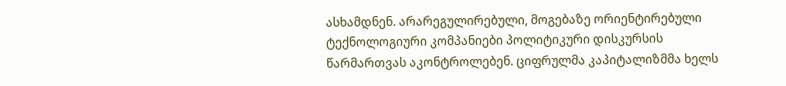ასხამდნენ. არარეგულირებული, მოგებაზე ორიენტირებული ტექნოლოგიური კომპანიები პოლიტიკური დისკურსის წარმართვას აკონტროლებენ. ციფრულმა კაპიტალიზმმა ხელს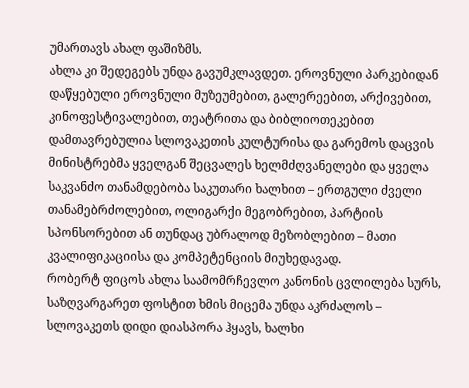უმართავს ახალ ფაშიზმს.
ახლა კი შედეგებს უნდა გავუმკლავდეთ. ეროვნული პარკებიდან დაწყებული ეროვნული მუზეუმებით, გალერეებით, არქივებით, კინოფესტივალებით, თეატრითა და ბიბლიოთეკებით დამთავრებულია სლოვაკეთის კულტურისა და გარემოს დაცვის მინისტრებმა ყველგან შეცვალეს ხელმძღვანელები და ყველა საკვანძო თანამდებობა საკუთარი ხალხით – ერთგული ძველი თანამებრძოლებით, ოლიგარქი მეგობრებით, პარტიის სპონსორებით ან თუნდაც უბრალოდ მეზობლებით – მათი კვალიფიკაციისა და კომპეტენციის მიუხედავად.
რობერტ ფიცოს ახლა საამომრჩევლო კანონის ცვლილება სურს, საზღვარგარეთ ფოსტით ხმის მიცემა უნდა აკრძალოს – სლოვაკეთს დიდი დიასპორა ჰყავს, ხალხი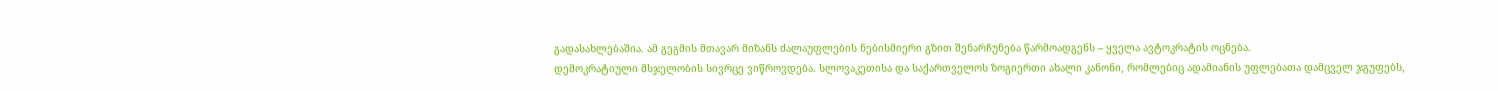გადასახლებაშია. ამ გეგმის მთავარ მიზანს ძალაუფლების ნებისმიერი გზით შენარჩუნება წარმოადგენს – ყველა ავტოკრატის ოცნება.
დემოკრატიული მსჯელობის სივრცე ვიწროვდება. სლოვაკეთისა და საქართველოს ზოგიერთი ახალი კანონი, რომლებიც ადამიანის უფლებათა დამცველ ჯგუფებს,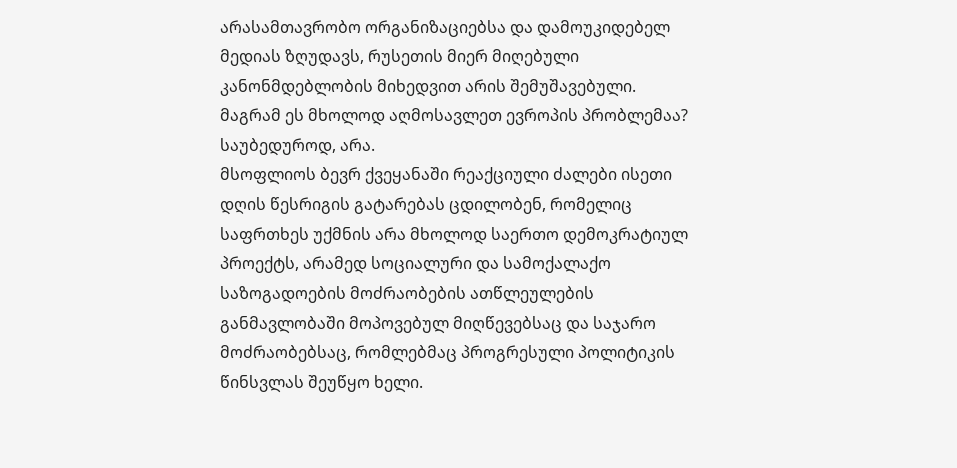არასამთავრობო ორგანიზაციებსა და დამოუკიდებელ მედიას ზღუდავს, რუსეთის მიერ მიღებული კანონმდებლობის მიხედვით არის შემუშავებული.
მაგრამ ეს მხოლოდ აღმოსავლეთ ევროპის პრობლემაა? საუბედუროდ, არა.
მსოფლიოს ბევრ ქვეყანაში რეაქციული ძალები ისეთი დღის წესრიგის გატარებას ცდილობენ, რომელიც საფრთხეს უქმნის არა მხოლოდ საერთო დემოკრატიულ პროექტს, არამედ სოციალური და სამოქალაქო საზოგადოების მოძრაობების ათწლეულების განმავლობაში მოპოვებულ მიღწევებსაც და საჯარო მოძრაობებსაც, რომლებმაც პროგრესული პოლიტიკის წინსვლას შეუწყო ხელი.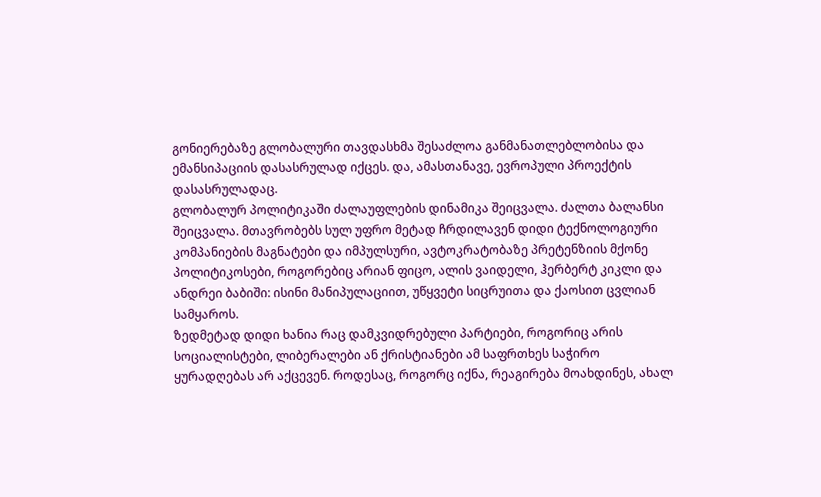გონიერებაზე გლობალური თავდასხმა შესაძლოა განმანათლებლობისა და ემანსიპაციის დასასრულად იქცეს. და, ამასთანავე, ევროპული პროექტის დასასრულადაც.
გლობალურ პოლიტიკაში ძალაუფლების დინამიკა შეიცვალა. ძალთა ბალანსი შეიცვალა. მთავრობებს სულ უფრო მეტად ჩრდილავენ დიდი ტექნოლოგიური კომპანიების მაგნატები და იმპულსური, ავტოკრატობაზე პრეტენზიის მქონე პოლიტიკოსები, როგორებიც არიან ფიცო, ალის ვაიდელი, ჰერბერტ კიკლი და ანდრეი ბაბიში: ისინი მანიპულაციით, უწყვეტი სიცრუითა და ქაოსით ცვლიან სამყაროს.
ზედმეტად დიდი ხანია რაც დამკვიდრებული პარტიები, როგორიც არის სოციალისტები, ლიბერალები ან ქრისტიანები ამ საფრთხეს საჭირო ყურადღებას არ აქცევენ. როდესაც, როგორც იქნა, რეაგირება მოახდინეს, ახალ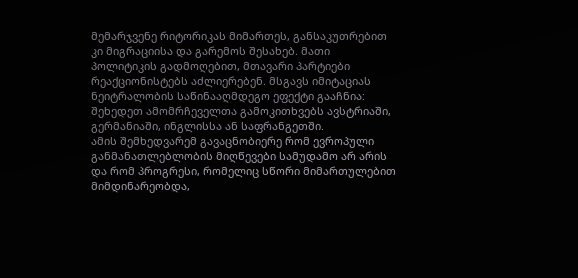მემარჯვენე რიტორიკას მიმართეს, განსაკუთრებით კი მიგრაციისა და გარემოს შესახებ. მათი პოლიტიკის გადმოღებით, მთავარი პარტიები რეაქციონისტებს აძლიერებენ. მსგავს იმიტაციას ნეიტრალობის საწინააღმდეგო ეფექტი გააჩნია: შეხედეთ ამომრჩეველთა გამოკითხვებს ავსტრიაში, გერმანიაში, ინგლისსა ან საფრანგეთში.
ამის შემხედვარემ გავაცნობიერე რომ ევროპული განმანათლებლობის მიღწევები სამუდამო არ არის და რომ პროგრესი, რომელიც სწორი მიმართულებით მიმდინარეობდა,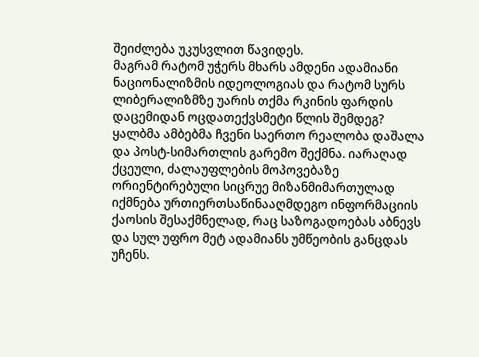შეიძლება უკუსვლით წავიდეს.
მაგრამ რატომ უჭერს მხარს ამდენი ადამიანი ნაციონალიზმის იდეოლოგიას და რატომ სურს ლიბერალიზმზე უარის თქმა რკინის ფარდის დაცემიდან ოცდათექვსმეტი წლის შემდეგ?
ყალბმა ამბებმა ჩვენი საერთო რეალობა დაშალა და პოსტ-სიმართლის გარემო შექმნა. იარაღად ქცეული, ძალაუფლების მოპოვებაზე ორიენტირებული სიცრუე მიზანმიმართულად იქმნება ურთიერთსაწინააღმდეგო ინფორმაციის ქაოსის შესაქმნელად, რაც საზოგადოებას აბნევს და სულ უფრო მეტ ადამიანს უმწეობის განცდას უჩენს.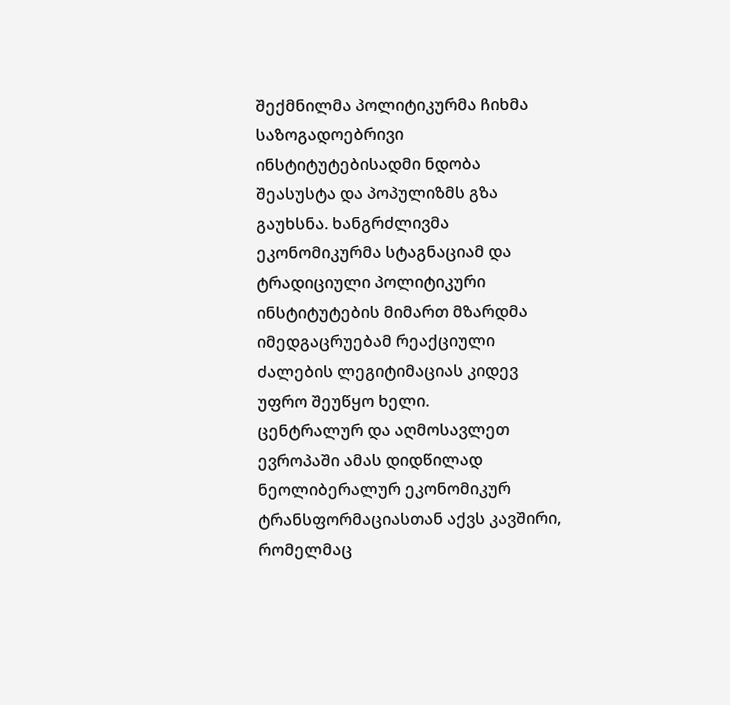შექმნილმა პოლიტიკურმა ჩიხმა საზოგადოებრივი ინსტიტუტებისადმი ნდობა შეასუსტა და პოპულიზმს გზა გაუხსნა. ხანგრძლივმა ეკონომიკურმა სტაგნაციამ და ტრადიციული პოლიტიკური ინსტიტუტების მიმართ მზარდმა იმედგაცრუებამ რეაქციული ძალების ლეგიტიმაციას კიდევ უფრო შეუწყო ხელი.
ცენტრალურ და აღმოსავლეთ ევროპაში ამას დიდწილად ნეოლიბერალურ ეკონომიკურ ტრანსფორმაციასთან აქვს კავშირი, რომელმაც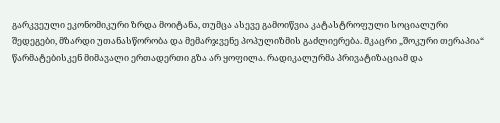გარკვეული ეკონომიკური ზრდა მოიტანა, თუმცა ასევე გამოიწვია კატასტროფული სოციალური შედეგები, მზარდი უთანასწორობა და მემარჯვენე პოპულიზმის გაძლიერება. მკაცრი „შოკური თერაპია“ წარმატებისკენ მიმავალი ერთადერთი გზა არ ყოფილა. რადიკალურმა პრივატიზაციამ და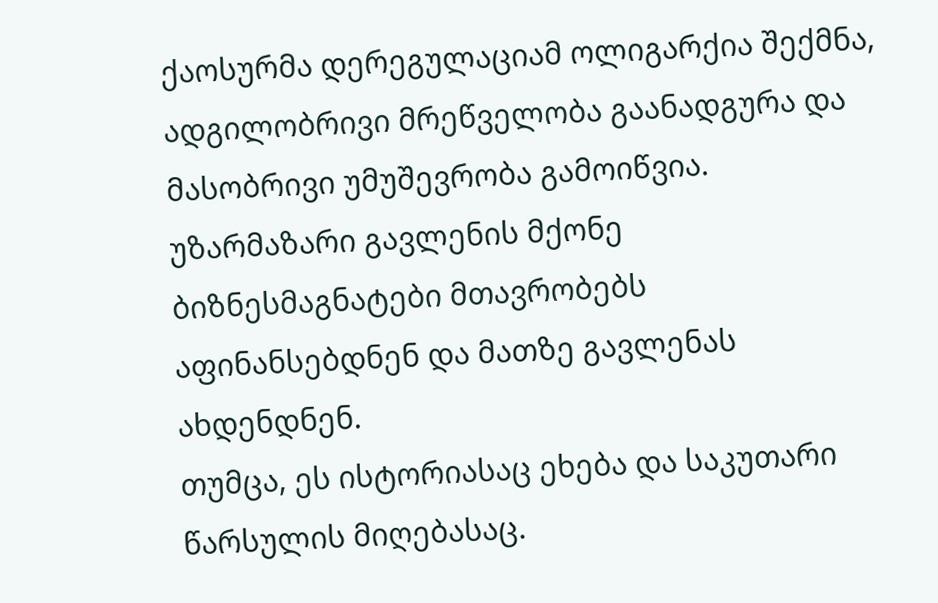ქაოსურმა დერეგულაციამ ოლიგარქია შექმნა, ადგილობრივი მრეწველობა გაანადგურა და მასობრივი უმუშევრობა გამოიწვია. უზარმაზარი გავლენის მქონე ბიზნესმაგნატები მთავრობებს აფინანსებდნენ და მათზე გავლენას ახდენდნენ.
თუმცა, ეს ისტორიასაც ეხება და საკუთარი წარსულის მიღებასაც.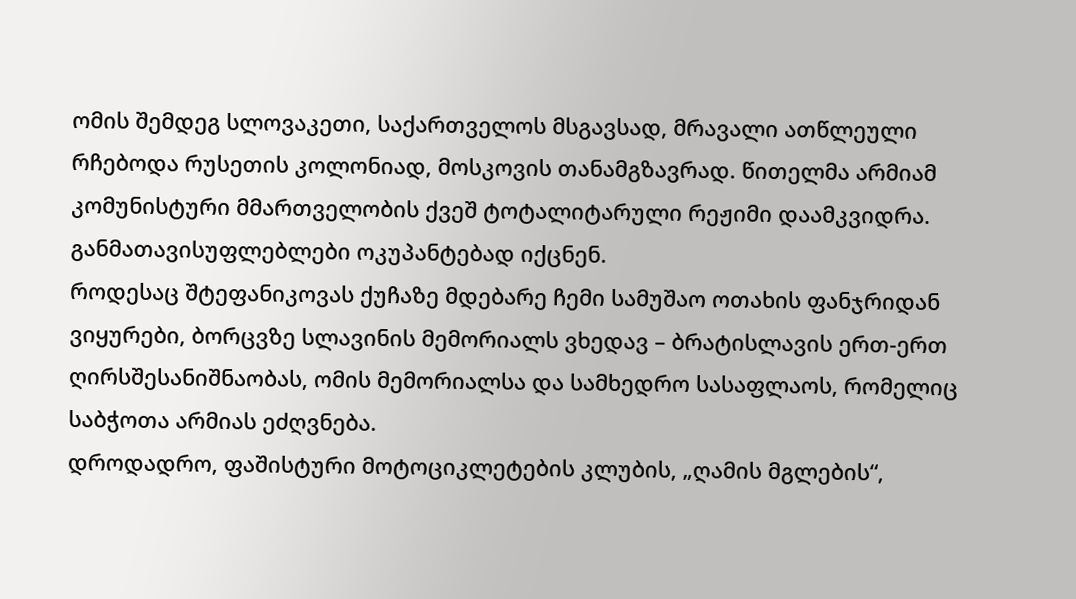ომის შემდეგ სლოვაკეთი, საქართველოს მსგავსად, მრავალი ათწლეული რჩებოდა რუსეთის კოლონიად, მოსკოვის თანამგზავრად. წითელმა არმიამ კომუნისტური მმართველობის ქვეშ ტოტალიტარული რეჟიმი დაამკვიდრა. განმათავისუფლებლები ოკუპანტებად იქცნენ.
როდესაც შტეფანიკოვას ქუჩაზე მდებარე ჩემი სამუშაო ოთახის ფანჯრიდან ვიყურები, ბორცვზე სლავინის მემორიალს ვხედავ – ბრატისლავის ერთ-ერთ ღირსშესანიშნაობას, ომის მემორიალსა და სამხედრო სასაფლაოს, რომელიც საბჭოთა არმიას ეძღვნება.
დროდადრო, ფაშისტური მოტოციკლეტების კლუბის, „ღამის მგლების“,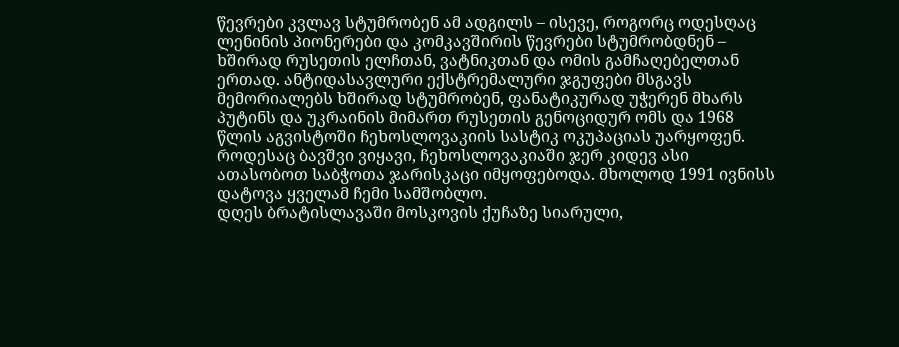წევრები კვლავ სტუმრობენ ამ ადგილს – ისევე, როგორც ოდესღაც ლენინის პიონერები და კომკავშირის წევრები სტუმრობდნენ – ხშირად რუსეთის ელჩთან, ვატნიკთან და ომის გამჩაღებელთან ერთად. ანტიდასავლური ექსტრემალური ჯგუფები მსგავს მემორიალებს ხშირად სტუმრობენ, ფანატიკურად უჭერენ მხარს პუტინს და უკრაინის მიმართ რუსეთის გენოციდურ ომს და 1968 წლის აგვისტოში ჩეხოსლოვაკიის სასტიკ ოკუპაციას უარყოფენ.
როდესაც ბავშვი ვიყავი, ჩეხოსლოვაკიაში ჯერ კიდევ ასი ათასობოთ საბჭოთა ჯარისკაცი იმყოფებოდა. მხოლოდ 1991 ივნისს დატოვა ყველამ ჩემი სამშობლო.
დღეს ბრატისლავაში მოსკოვის ქუჩაზე სიარული,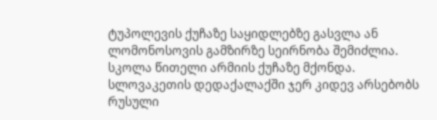ტუპოლევის ქუჩაზე საყიდლებზე გასვლა ან ლომონოსოვის გამზირზე სეირნობა შემიძლია. სკოლა წითელი არმიის ქუჩაზე მქონდა. სლოვაკეთის დედაქალაქში ჯერ კიდევ არსებობს რუსული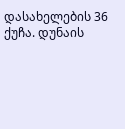დასახელების 36 ქუჩა. დუნაის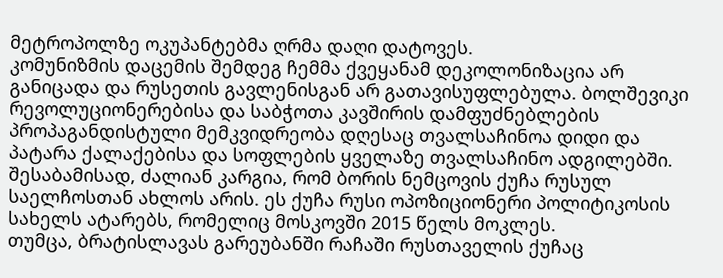მეტროპოლზე ოკუპანტებმა ღრმა დაღი დატოვეს.
კომუნიზმის დაცემის შემდეგ ჩემმა ქვეყანამ დეკოლონიზაცია არ განიცადა და რუსეთის გავლენისგან არ გათავისუფლებულა. ბოლშევიკი რევოლუციონერებისა და საბჭოთა კავშირის დამფუძნებლების პროპაგანდისტული მემკვიდრეობა დღესაც თვალსაჩინოა დიდი და პატარა ქალაქებისა და სოფლების ყველაზე თვალსაჩინო ადგილებში.
შესაბამისად, ძალიან კარგია, რომ ბორის ნემცოვის ქუჩა რუსულ საელჩოსთან ახლოს არის. ეს ქუჩა რუსი ოპოზიციონერი პოლიტიკოსის სახელს ატარებს, რომელიც მოსკოვში 2015 წელს მოკლეს.
თუმცა, ბრატისლავას გარეუბანში რაჩაში რუსთაველის ქუჩაც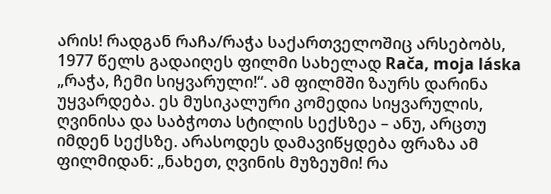არის! რადგან რაჩა/რაჭა საქართველოშიც არსებობს, 1977 წელს გადაიღეს ფილმი სახელად Rača, moja láska „რაჭა, ჩემი სიყვარული!“. ამ ფილმში ზაურს დარინა უყვარდება. ეს მუსიკალური კომედია სიყვარულის, ღვინისა და საბჭოთა სტილის სექსზეა – ანუ, არცთუ იმდენ სექსზე. არასოდეს დამავიწყდება ფრაზა ამ ფილმიდან: „ნახეთ, ღვინის მუზეუმი! რა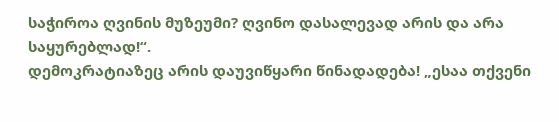საჭიროა ღვინის მუზეუმი? ღვინო დასალევად არის და არა საყურებლად!“.
დემოკრატიაზეც არის დაუვიწყარი წინადადება! „ესაა თქვენი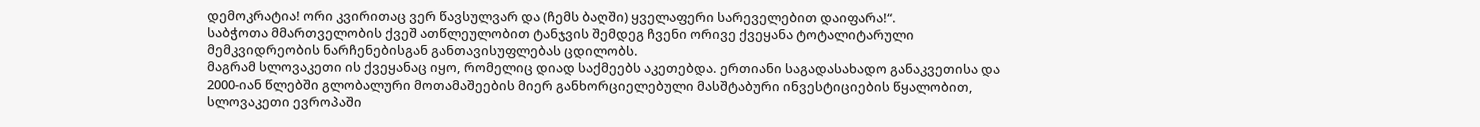დემოკრატია! ორი კვირითაც ვერ წავსულვარ და (ჩემს ბაღში) ყველაფერი სარეველებით დაიფარა!“.
საბჭოთა მმართველობის ქვეშ ათწლეულობით ტანჯვის შემდეგ ჩვენი ორივე ქვეყანა ტოტალიტარული მემკვიდრეობის ნარჩენებისგან განთავისუფლებას ცდილობს.
მაგრამ სლოვაკეთი ის ქვეყანაც იყო, რომელიც დიად საქმეებს აკეთებდა. ერთიანი საგადასახადო განაკვეთისა და 2000-იან წლებში გლობალური მოთამაშეების მიერ განხორციელებული მასშტაბური ინვესტიციების წყალობით, სლოვაკეთი ევროპაში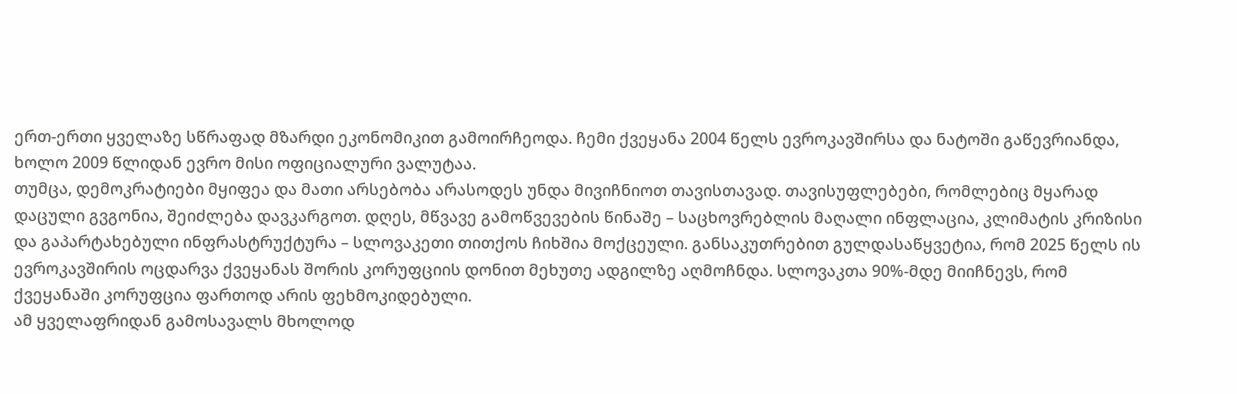ერთ-ერთი ყველაზე სწრაფად მზარდი ეკონომიკით გამოირჩეოდა. ჩემი ქვეყანა 2004 წელს ევროკავშირსა და ნატოში გაწევრიანდა, ხოლო 2009 წლიდან ევრო მისი ოფიციალური ვალუტაა.
თუმცა, დემოკრატიები მყიფეა და მათი არსებობა არასოდეს უნდა მივიჩნიოთ თავისთავად. თავისუფლებები, რომლებიც მყარად დაცული გვგონია, შეიძლება დავკარგოთ. დღეს, მწვავე გამოწვევების წინაშე – საცხოვრებლის მაღალი ინფლაცია, კლიმატის კრიზისი და გაპარტახებული ინფრასტრუქტურა – სლოვაკეთი თითქოს ჩიხშია მოქცეული. განსაკუთრებით გულდასაწყვეტია, რომ 2025 წელს ის ევროკავშირის ოცდარვა ქვეყანას შორის კორუფციის დონით მეხუთე ადგილზე აღმოჩნდა. სლოვაკთა 90%-მდე მიიჩნევს, რომ ქვეყანაში კორუფცია ფართოდ არის ფეხმოკიდებული.
ამ ყველაფრიდან გამოსავალს მხოლოდ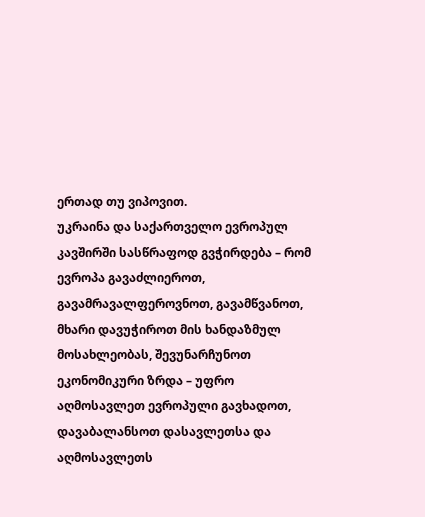ერთად თუ ვიპოვით.
უკრაინა და საქართველო ევროპულ კავშირში სასწრაფოდ გვჭირდება – რომ ევროპა გავაძლიეროთ, გავამრავალფეროვნოთ, გავამწვანოთ, მხარი დავუჭიროთ მის ხანდაზმულ მოსახლეობას, შევუნარჩუნოთ ეკონომიკური ზრდა – უფრო აღმოსავლეთ ევროპული გავხადოთ, დავაბალანსოთ დასავლეთსა და აღმოსავლეთს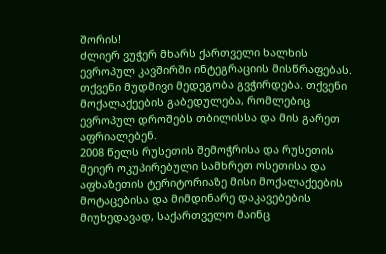შორის!
ძლიერ ვუჭერ მხარს ქართველი ხალხის ევროპულ კავშირში ინტეგრაციის მისწრაფებას. თქვენი მუდმივი მედეგობა გვჭირდება. თქვენი მოქალაქეების გაბედულება, რომლებიც ევროპულ დროშებს თბილისსა და მის გარეთ აფრიალებენ.
2008 წელს რუსეთის შემოჭრისა და რუსეთის მეიერ ოკუპირებული სამხრეთ ოსეთისა და აფხაზეთის ტერიტორიაზე მისი მოქალაქეების მოტაცებისა და მიმდინარე დაკავებების მიუხედავად, საქართველო მაინც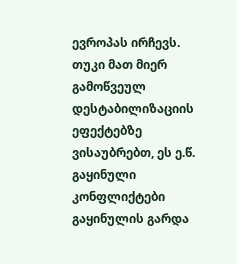ევროპას ირჩევს. თუკი მათ მიერ გამოწვეულ დესტაბილიზაციის ეფექტებზე ვისაუბრებთ, ეს ე.წ. გაყინული კონფლიქტები გაყინულის გარდა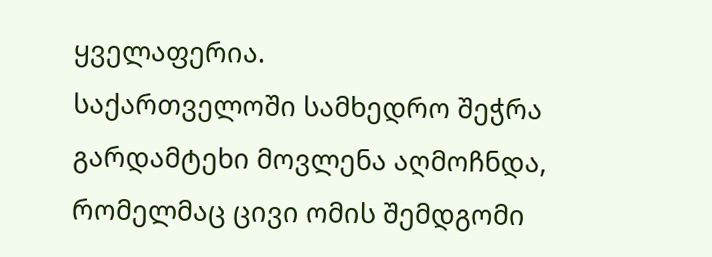ყველაფერია.
საქართველოში სამხედრო შეჭრა გარდამტეხი მოვლენა აღმოჩნდა, რომელმაც ცივი ომის შემდგომი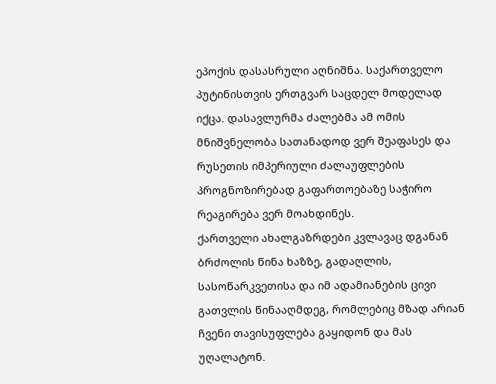ეპოქის დასასრული აღნიშნა. საქართველო პუტინისთვის ერთგვარ საცდელ მოდელად იქცა. დასავლურმა ძალებმა ამ ომის მნიშვნელობა სათანადოდ ვერ შეაფასეს და რუსეთის იმპერიული ძალაუფლების პროგნოზირებად გაფართოებაზე საჭირო რეაგირება ვერ მოახდინეს.
ქართველი ახალგაზრდები კვლავაც დგანან ბრძოლის წინა ხაზზე, გადაღლის, სასოწარკვეთისა და იმ ადამიანების ცივი გათვლის წინააღმდეგ, რომლებიც მზად არიან ჩვენი თავისუფლება გაყიდონ და მას უღალატონ.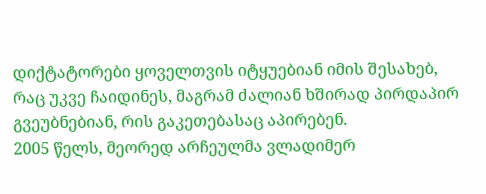დიქტატორები ყოველთვის იტყუებიან იმის შესახებ, რაც უკვე ჩაიდინეს, მაგრამ ძალიან ხშირად პირდაპირ გვეუბნებიან, რის გაკეთებასაც აპირებენ.
2005 წელს, მეორედ არჩეულმა ვლადიმერ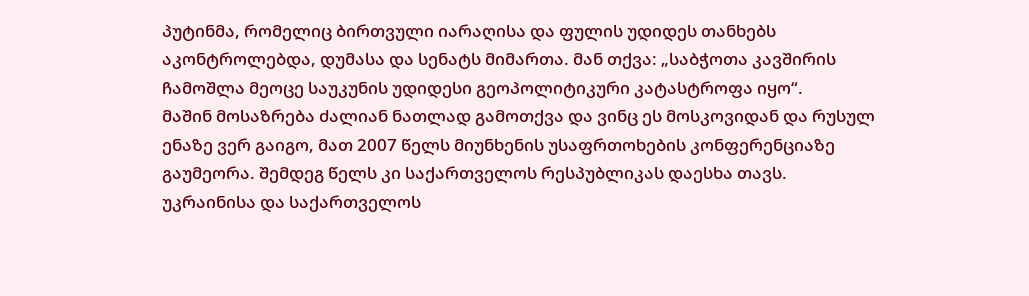პუტინმა, რომელიც ბირთვული იარაღისა და ფულის უდიდეს თანხებს აკონტროლებდა, დუმასა და სენატს მიმართა. მან თქვა: „საბჭოთა კავშირის ჩამოშლა მეოცე საუკუნის უდიდესი გეოპოლიტიკური კატასტროფა იყო“.
მაშინ მოსაზრება ძალიან ნათლად გამოთქვა და ვინც ეს მოსკოვიდან და რუსულ ენაზე ვერ გაიგო, მათ 2007 წელს მიუნხენის უსაფრთოხების კონფერენციაზე გაუმეორა. შემდეგ წელს კი საქართველოს რესპუბლიკას დაესხა თავს.
უკრაინისა და საქართველოს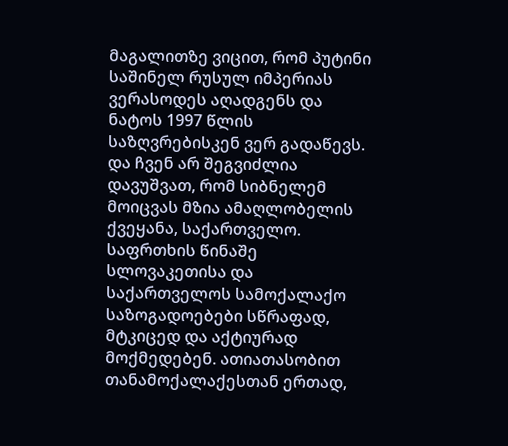მაგალითზე ვიცით, რომ პუტინი საშინელ რუსულ იმპერიას ვერასოდეს აღადგენს და ნატოს 1997 წლის საზღვრებისკენ ვერ გადაწევს.
და ჩვენ არ შეგვიძლია დავუშვათ, რომ სიბნელემ მოიცვას მზია ამაღლობელის ქვეყანა, საქართველო.
საფრთხის წინაშე სლოვაკეთისა და საქართველოს სამოქალაქო საზოგადოებები სწრაფად, მტკიცედ და აქტიურად მოქმედებენ. ათიათასობით თანამოქალაქესთან ერთად,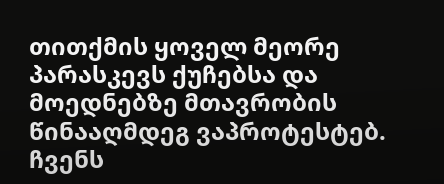თითქმის ყოველ მეორე პარასკევს ქუჩებსა და მოედნებზე მთავრობის წინააღმდეგ ვაპროტესტებ. ჩვენს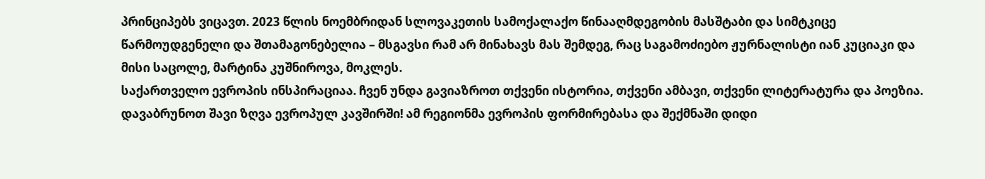პრინციპებს ვიცავთ. 2023 წლის ნოემბრიდან სლოვაკეთის სამოქალაქო წინააღმდეგობის მასშტაბი და სიმტკიცე წარმოუდგენელი და შთამაგონებელია – მსგავსი რამ არ მინახავს მას შემდეგ, რაც საგამოძიებო ჟურნალისტი იან კუციაკი და მისი საცოლე, მარტინა კუშნიროვა, მოკლეს.
საქართველო ევროპის ინსპირაციაა. ჩვენ უნდა გავიაზროთ თქვენი ისტორია, თქვენი ამბავი, თქვენი ლიტერატურა და პოეზია. დავაბრუნოთ შავი ზღვა ევროპულ კავშირში! ამ რეგიონმა ევროპის ფორმირებასა და შექმნაში დიდი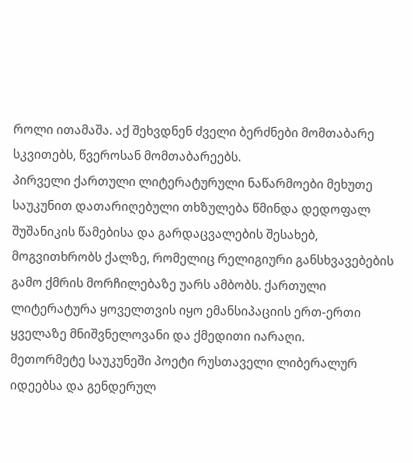როლი ითამაშა. აქ შეხვდნენ ძველი ბერძნები მომთაბარე სკვითებს, წვეროსან მომთაბარეებს.
პირველი ქართული ლიტერატურული ნაწარმოები მეხუთე საუკუნით დათარიღებული თხზულება წმინდა დედოფალ შუშანიკის წამებისა და გარდაცვალების შესახებ, მოგვითხრობს ქალზე, რომელიც რელიგიური განსხვავებების გამო ქმრის მორჩილებაზე უარს ამბობს. ქართული ლიტერატურა ყოველთვის იყო ემანსიპაციის ერთ-ერთი ყველაზე მნიშვნელოვანი და ქმედითი იარაღი.
მეთორმეტე საუკუნეში პოეტი რუსთაველი ლიბერალურ იდეებსა და გენდერულ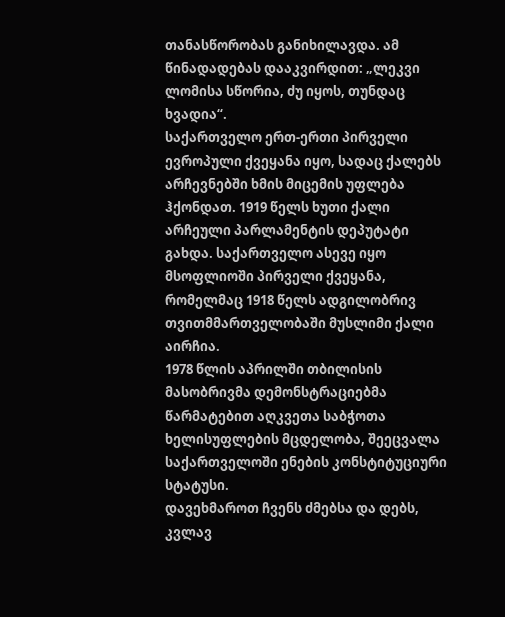თანასწორობას განიხილავდა. ამ წინადადებას დააკვირდით: „ლეკვი ლომისა სწორია, ძუ იყოს, თუნდაც ხვადია“.
საქართველო ერთ-ერთი პირველი ევროპული ქვეყანა იყო, სადაც ქალებს არჩევნებში ხმის მიცემის უფლება ჰქონდათ. 1919 წელს ხუთი ქალი არჩეული პარლამენტის დეპუტატი გახდა. საქართველო ასევე იყო მსოფლიოში პირველი ქვეყანა, რომელმაც 1918 წელს ადგილობრივ თვითმმართველობაში მუსლიმი ქალი აირჩია.
1978 წლის აპრილში თბილისის მასობრივმა დემონსტრაციებმა წარმატებით აღკვეთა საბჭოთა ხელისუფლების მცდელობა, შეეცვალა საქართველოში ენების კონსტიტუციური სტატუსი.
დავეხმაროთ ჩვენს ძმებსა და დებს, კვლავ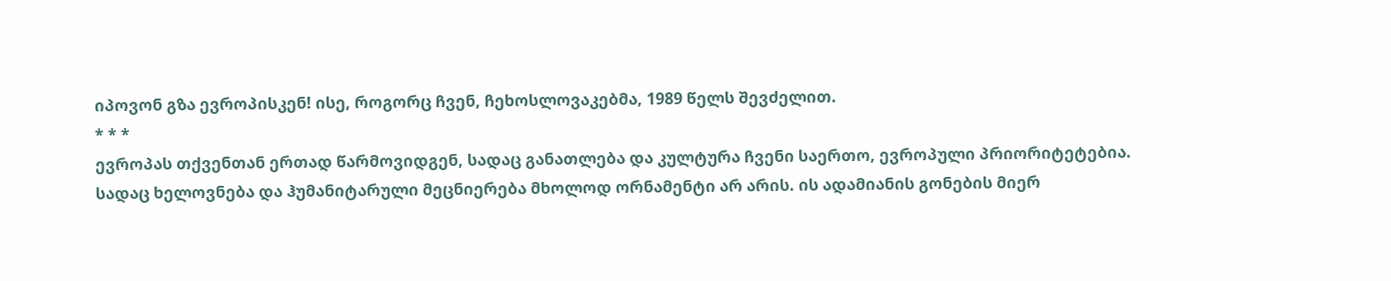იპოვონ გზა ევროპისკენ! ისე, როგორც ჩვენ, ჩეხოსლოვაკებმა, 1989 წელს შევძელით.
* * *
ევროპას თქვენთან ერთად წარმოვიდგენ, სადაც განათლება და კულტურა ჩვენი საერთო, ევროპული პრიორიტეტებია.
სადაც ხელოვნება და ჰუმანიტარული მეცნიერება მხოლოდ ორნამენტი არ არის. ის ადამიანის გონების მიერ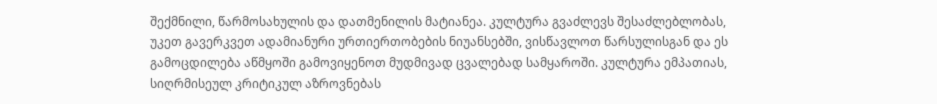შექმნილი, წარმოსახულის და დათმენილის მატიანეა. კულტურა გვაძლევს შესაძლებლობას, უკეთ გავერკვეთ ადამიანური ურთიერთობების ნიუანსებში, ვისწავლოთ წარსულისგან და ეს გამოცდილება აწმყოში გამოვიყენოთ მუდმივად ცვალებად სამყაროში. კულტურა ემპათიას, სიღრმისეულ კრიტიკულ აზროვნებას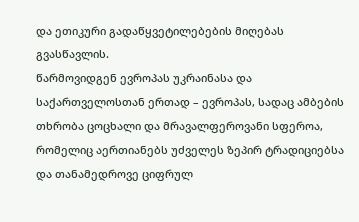და ეთიკური გადაწყვეტილებების მიღებას გვასწავლის.
წარმოვიდგენ ევროპას უკრაინასა და საქართველოსთან ერთად – ევროპას, სადაც ამბების თხრობა ცოცხალი და მრავალფეროვანი სფეროა, რომელიც აერთიანებს უძველეს ზეპირ ტრადიციებსა და თანამედროვე ციფრულ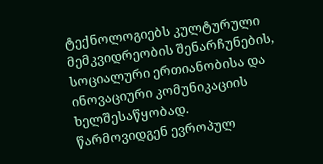ტექნოლოგიებს კულტურული მემკვიდრეობის შენარჩუნების, სოციალური ერთიანობისა და ინოვაციური კომუნიკაციის ხელშესაწყობად.
წარმოვიდგენ ევროპულ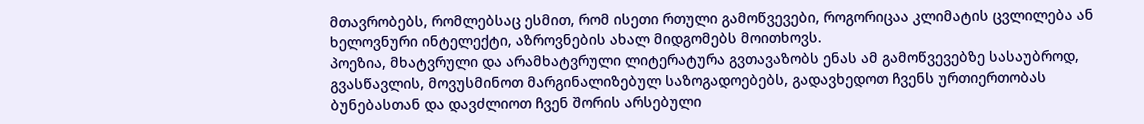მთავრობებს, რომლებსაც ესმით, რომ ისეთი რთული გამოწვევები, როგორიცაა კლიმატის ცვლილება ან ხელოვნური ინტელექტი, აზროვნების ახალ მიდგომებს მოითხოვს.
პოეზია, მხატვრული და არამხატვრული ლიტერატურა გვთავაზობს ენას ამ გამოწვევებზე სასაუბროდ, გვასწავლის, მოვუსმინოთ მარგინალიზებულ საზოგადოებებს, გადავხედოთ ჩვენს ურთიერთობას ბუნებასთან და დავძლიოთ ჩვენ შორის არსებული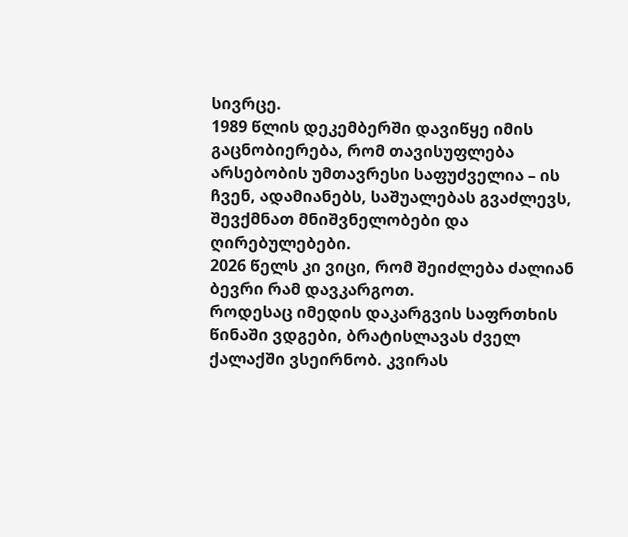სივრცე.
1989 წლის დეკემბერში დავიწყე იმის გაცნობიერება, რომ თავისუფლება არსებობის უმთავრესი საფუძველია – ის ჩვენ, ადამიანებს, საშუალებას გვაძლევს, შევქმნათ მნიშვნელობები და ღირებულებები.
2026 წელს კი ვიცი, რომ შეიძლება ძალიან ბევრი რამ დავკარგოთ.
როდესაც იმედის დაკარგვის საფრთხის წინაში ვდგები, ბრატისლავას ძველ ქალაქში ვსეირნობ. კვირას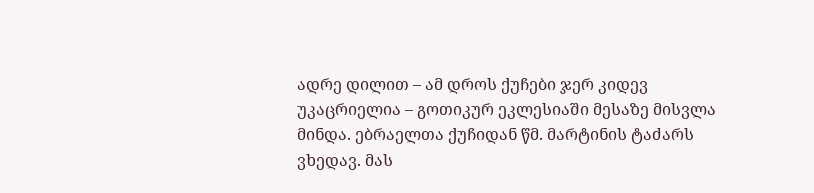ადრე დილით – ამ დროს ქუჩები ჯერ კიდევ უკაცრიელია – გოთიკურ ეკლესიაში მესაზე მისვლა მინდა. ებრაელთა ქუჩიდან წმ. მარტინის ტაძარს ვხედავ. მას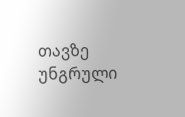თავზე უნგრული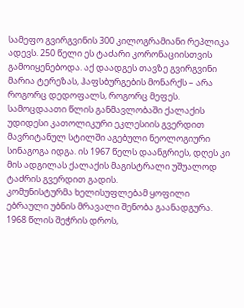სამეფო გვირგვინის 300 კილოგრამიანი რეპლიკა ადევს. 250 წელი ეს ტაძარი კორონაციისთვის გამოიყენებოდა. აქ დაადგეს თავზე გვირგვინი მარია ტერეზას, ჰაფსბურგების მონარქს – არა როგორც დედოფალს, როგორც მეფეს.
სამოცდაათი წლის განმავლობაში ქალაქის უდიდესი კათოლიკური ეკლესიის გვერდით მავრიტანულ სტილში აგებული ნეოლოგიური სინაგოგა იდგა. ის 1967 წელს დაანგრიეს, დღეს კი მის ადგილას ქალაქის მაგისტრალი უშუალოდ ტაძრის გვერდით გადის.
კომუნისტურმა ხელისუფლებამ ყოფილი ებრაული უბნის მრავალი შენობა გაანადგურა. 1968 წლის შეჭრის დროს,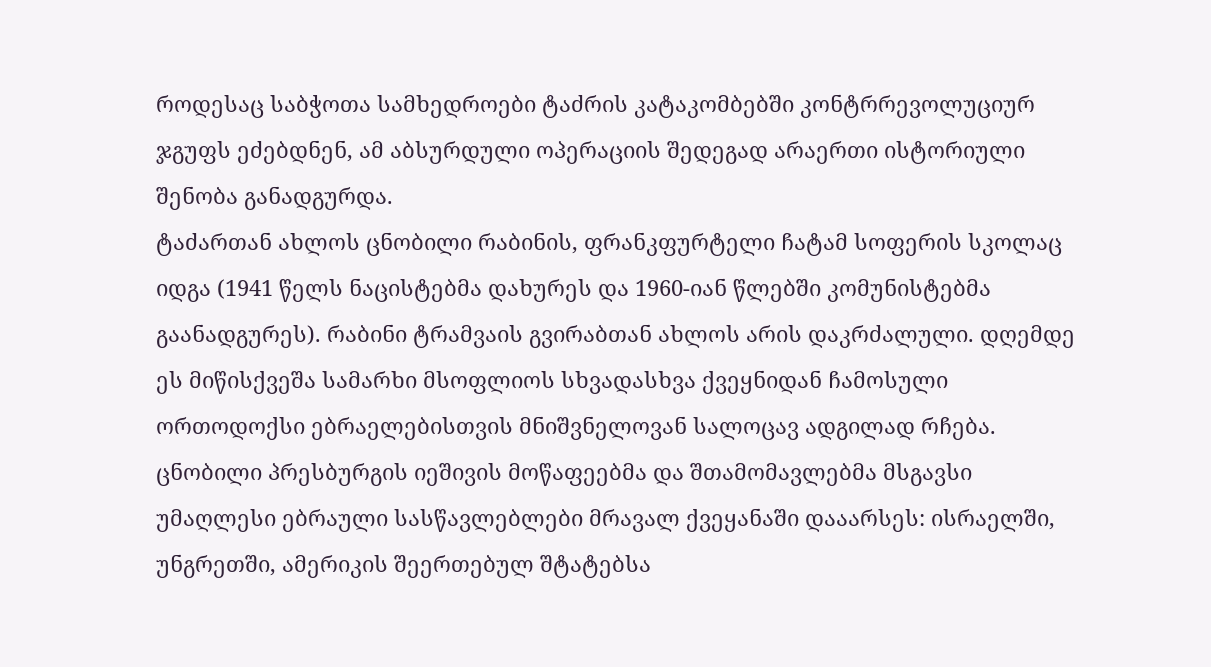როდესაც საბჭოთა სამხედროები ტაძრის კატაკომბებში კონტრრევოლუციურ ჯგუფს ეძებდნენ, ამ აბსურდული ოპერაციის შედეგად არაერთი ისტორიული შენობა განადგურდა.
ტაძართან ახლოს ცნობილი რაბინის, ფრანკფურტელი ჩატამ სოფერის სკოლაც იდგა (1941 წელს ნაცისტებმა დახურეს და 1960-იან წლებში კომუნისტებმა გაანადგურეს). რაბინი ტრამვაის გვირაბთან ახლოს არის დაკრძალული. დღემდე ეს მიწისქვეშა სამარხი მსოფლიოს სხვადასხვა ქვეყნიდან ჩამოსული ორთოდოქსი ებრაელებისთვის მნიშვნელოვან სალოცავ ადგილად რჩება. ცნობილი პრესბურგის იეშივის მოწაფეებმა და შთამომავლებმა მსგავსი უმაღლესი ებრაული სასწავლებლები მრავალ ქვეყანაში დააარსეს: ისრაელში, უნგრეთში, ამერიკის შეერთებულ შტატებსა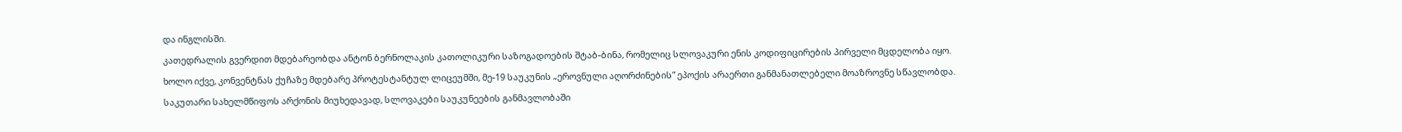და ინგლისში.
კათედრალის გვერდით მდებარეობდა ანტონ ბერნოლაკის კათოლიკური საზოგადოების შტაბ-ბინა, რომელიც სლოვაკური ენის კოდიფიცირების პირველი მცდელობა იყო. ხოლო იქვე, კონვენტნას ქუჩაზე მდებარე პროტესტანტულ ლიცეუმში, მე-19 საუკუნის „ეროვნული აღორძინების“ ეპოქის არაერთი განმანათლებელი მოაზროვნე სწავლობდა. საკუთარი სახელმწიფოს არქონის მიუხედავად, სლოვაკები საუკუნეების განმავლობაში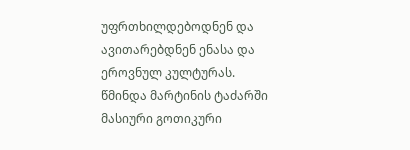უფრთხილდებოდნენ და ავითარებდნენ ენასა და ეროვნულ კულტურას.
წმინდა მარტინის ტაძარში მასიური გოთიკური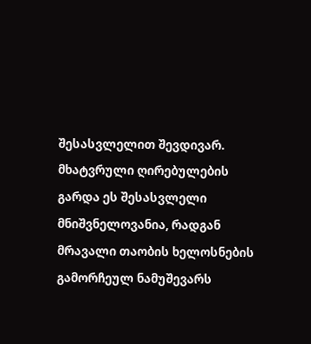შესასვლელით შევდივარ. მხატვრული ღირებულების გარდა ეს შესასვლელი მნიშვნელოვანია, რადგან მრავალი თაობის ხელოსნების გამორჩეულ ნამუშევარს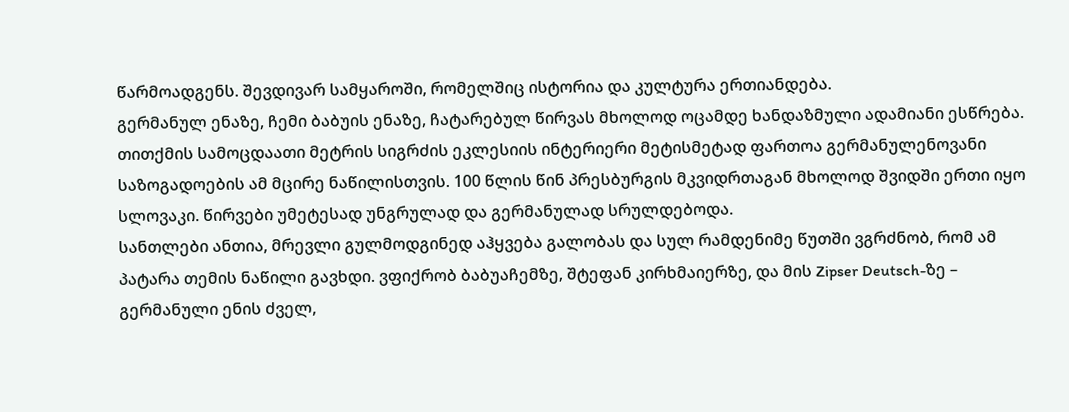წარმოადგენს. შევდივარ სამყაროში, რომელშიც ისტორია და კულტურა ერთიანდება.
გერმანულ ენაზე, ჩემი ბაბუის ენაზე, ჩატარებულ წირვას მხოლოდ ოცამდე ხანდაზმული ადამიანი ესწრება. თითქმის სამოცდაათი მეტრის სიგრძის ეკლესიის ინტერიერი მეტისმეტად ფართოა გერმანულენოვანი საზოგადოების ამ მცირე ნაწილისთვის. 100 წლის წინ პრესბურგის მკვიდრთაგან მხოლოდ შვიდში ერთი იყო სლოვაკი. წირვები უმეტესად უნგრულად და გერმანულად სრულდებოდა.
სანთლები ანთია, მრევლი გულმოდგინედ აჰყვება გალობას და სულ რამდენიმე წუთში ვგრძნობ, რომ ამ პატარა თემის ნაწილი გავხდი. ვფიქრობ ბაბუაჩემზე, შტეფან კირხმაიერზე, და მის Zipser Deutsch-ზე – გერმანული ენის ძველ,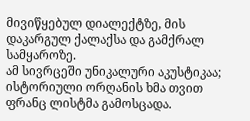მივიწყებულ დიალექტზე, მის დაკარგულ ქალაქსა და გამქრალ სამყაროზე.
ამ სივრცეში უნიკალური აკუსტიკაა; ისტორიული ორღანის ხმა თვით ფრანც ლისტმა გამოსცადა.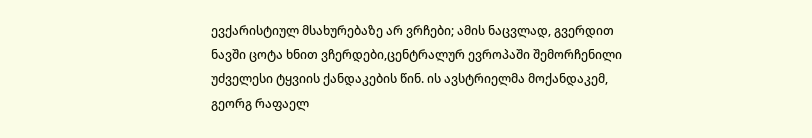ევქარისტიულ მსახურებაზე არ ვრჩები; ამის ნაცვლად, გვერდით ნავში ცოტა ხნით ვჩერდები,ცენტრალურ ევროპაში შემორჩენილი უძველესი ტყვიის ქანდაკების წინ. ის ავსტრიელმა მოქანდაკემ, გეორგ რაფაელ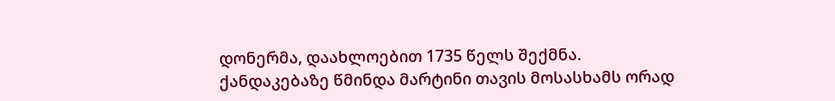დონერმა, დაახლოებით 1735 წელს შექმნა.
ქანდაკებაზე წმინდა მარტინი თავის მოსასხამს ორად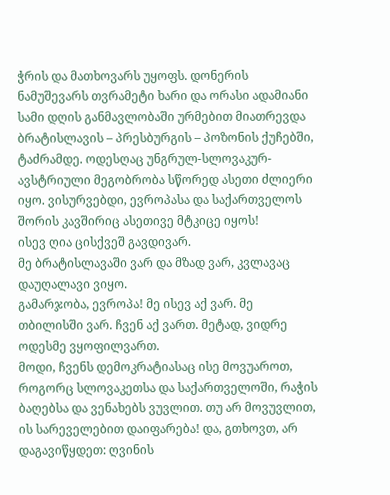ჭრის და მათხოვარს უყოფს. დონერის ნამუშევარს თვრამეტი ხარი და ორასი ადამიანი სამი დღის განმავლობაში ურმებით მიათრევდა ბრატისლავის – პრესბურგის – პოზონის ქუჩებში, ტაძრამდე. ოდესღაც უნგრულ-სლოვაკურ-ავსტრიული მეგობრობა სწორედ ასეთი ძლიერი იყო. ვისურვებდი, ევროპასა და საქართველოს შორის კავშირიც ასეთივე მტკიცე იყოს!
ისევ ღია ცისქვეშ გავდივარ.
მე ბრატისლავაში ვარ და მზად ვარ, კვლავაც დაუღალავი ვიყო.
გამარჯობა, ევროპა! მე ისევ აქ ვარ. მე თბილისში ვარ. ჩვენ აქ ვართ. მეტად, ვიდრე ოდესმე ვყოფილვართ.
მოდი, ჩვენს დემოკრატიასაც ისე მოვუაროთ, როგორც სლოვაკეთსა და საქართველოში, რაჭის ბაღებსა და ვენახებს ვუვლით. თუ არ მოვუვლით, ის სარეველებით დაიფარება! და, გთხოვთ, არ დაგავიწყდეთ: ღვინის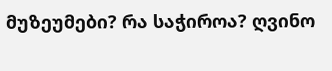მუზეუმები? რა საჭიროა? ღვინო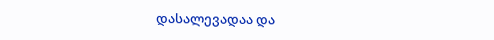დასალევადაა და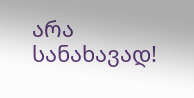არა სანახავად!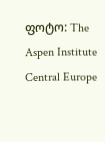ფოტო: The Aspen Institute Central Europe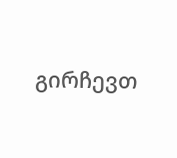გირჩევთ